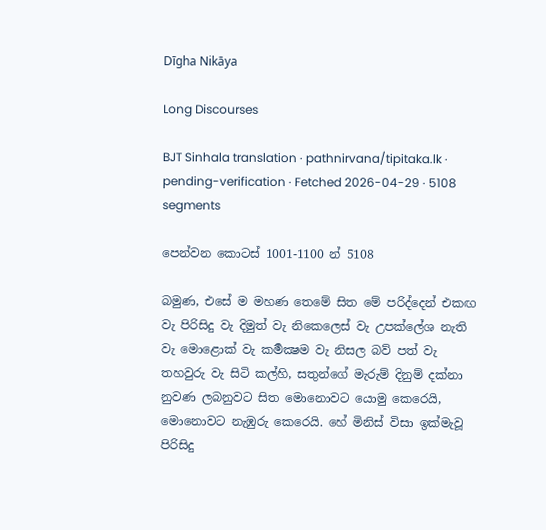Dīgha Nikāya

Long Discourses

BJT Sinhala translation · pathnirvana/tipitaka.lk · pending-verification · Fetched 2026-04-29 · 5108 segments

පෙන්වන කොටස් 1001-1100 න් 5108

බමුණ, එසේ ම මහණ තෙමේ සිත මේ පරිද්දෙන් එකඟ වැ පිරිසිදු වැ දිමුත් වැ නිකෙලෙස් වැ උපක්ලේශ නැති වැ මොළොක් වැ කර්‍මක්‍ෂම වැ නිසල බව් පත් වැ තහවුරු වැ සිටි කල්හි, සතුන්ගේ මැරුම් දිනුම් දක්නා නුවණ ලබනුවට සිත මොනොවට යොමු කෙරෙයි, මොනොවට නැඹුරු කෙරෙයි. හේ මිනිස් විසා ඉක්මැවූ පිරිසිදු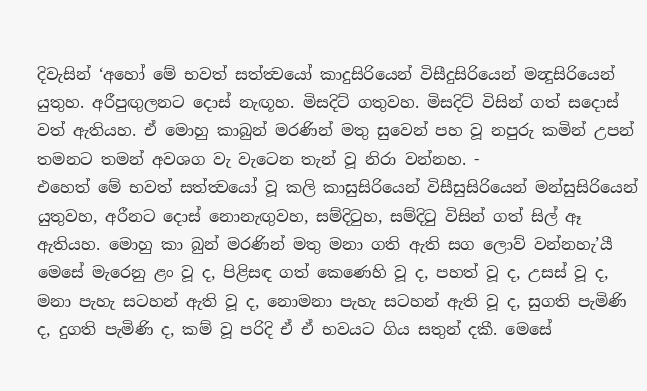දිවැසින් ‘අහෝ මේ භවත් සත්ත්‍වයෝ කාදුසිරියෙන් විසීදුසිරියෙන් මන්‍දුසිරියෙන් යුතුහ. අරීපුඟුලනට දොස් නැඟූහ. මිසදිට් ගතුවහ. මිසදිට් විසින් ගත් සදොස් වත් ඇතියහ. ඒ මොහු කාබුන් මරණින් මතු සුවෙන් පහ වූ නපුරු කමින් උපන් තමනට තමන් අවශග වැ වැටෙන තැන් වූ නිරා වන්නහ. -
එහෙත් මේ භවත් සත්ත්‍වයෝ වූ කලි කාසුසිරියෙන් විසීසුසිරියෙන් මන්සුසිරියෙන් යුතුවහ, අරීනට දොස් නොනැඟුවහ, සම්දිටුහ, සම්දිටු විසින් ගත් සිල් ඈ ඇතියහ. මොහු කා බුන් මරණින් මතු මනා ගති ඇති සග ලොව් වන්නහැ’යී මෙසේ මැරෙනු ළං වූ ද, පිළිසඳ ගත් කෙණෙහි වූ ද, පහත් වූ ද, උසස් වූ ද, මනා පැහැ සටහන් ඇති වූ ද, නොමනා පැහැ සටහන් ඇති වූ ද, සුගති පැමිණි ද, දුගති පැමිණි ද, කම් වූ පරිදි ඒ ඒ භවයට ගිය සතුන් දකී. මෙසේ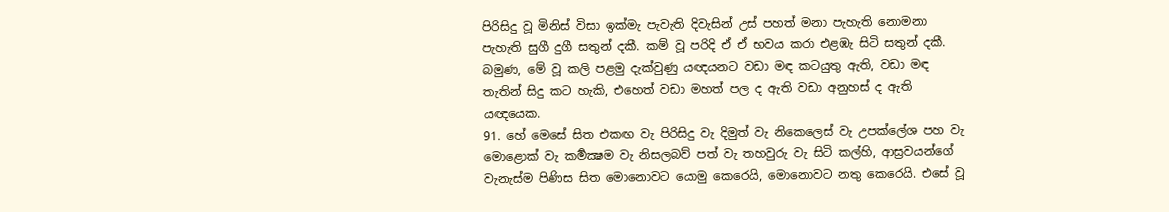පිරිසිදු වූ මිනිස් විසා ඉක්මැ පැවැති දිවැසින් උස් පහත් මනා පැහැති නොමනා පැහැති සුගී දුගී සතුන් දකී. කම් වූ පරිදි ඒ ඒ භවය කරා එළඹැ සිටි සතුන් දකී.
බමුණ, මේ වූ කලි පළමු දැක්වුණු යඥයනට වඩා මඳ කටයුතු ඇති, වඩා මඳ තැතින් සිදු කට හැකි, එහෙත් වඩා මහත් පල ද ඇති වඩා අනුහස් ද ඇති යඥයෙක.
91. හේ මෙසේ සිත එකඟ වැ පිරිසිදු වැ දිමුත් වැ නිකෙලෙස් වැ උපක්ලේශ පහ වැ මොළොක් වැ කර්‍මක්‍ෂම වැ නිසලබව් පත් වැ තහවුරු වැ සිටි කල්හි, ආස්‍රවයන්ගේ වැනැස්ම පිණිස සිත මොනොවට යොමු කෙරෙයි, මොනොවට නතු කෙරෙයි. එසේ වූ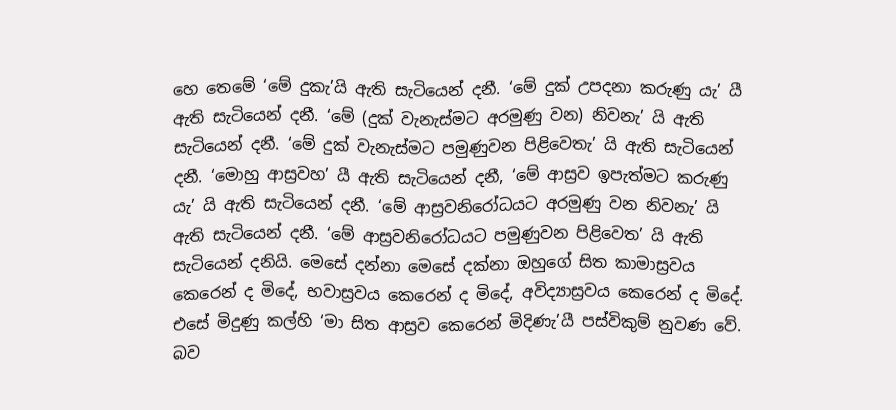හෙ තෙමේ ‘මේ දුකැ’යි ඇති සැටියෙන් දනී. ‘මේ දුක් උපදනා කරුණු යැ’ යී ඇති සැටියෙන් දනී. ‘මේ (දුක් වැනැස්මට අරමුණු වන) නිවනැ’ යි ඇති සැටියෙන් දනී. ‘මේ දුක් වැනැස්මට පමුණුවන පිළිවෙතැ’ යි ඇති සැටියෙන් දනී. ‘මොහු ආස්‍රවහ’ යී ඇති සැටියෙන් දනී, ‘මේ ආස්‍රව ඉපැත්මට කරුණු යැ’ යි ඇති සැටියෙන් දනී. ‘මේ ආස්‍රවනිරෝධයට අරමුණු වන නිවනැ’ යි ඇති සැටියෙන් දනී. ‘මේ ආස්‍රවනිරෝධයට පමුණුවන පිළිවෙත’ යි ඇති සැටියෙන් දනියි. මෙසේ දන්නා මෙසේ දක්නා ඔහුගේ සිත කාමාස්‍රවය කෙරෙන් ද මිදේ, භවාස්‍රවය කෙරෙන් ද මිදේ, අවිද්‍යාස්‍රවය කෙරෙන් ද මිදේ. එසේ මිදුණු කල්හි ‘මා සිත ආස්‍රව කෙරෙන් මිදිණැ’යී පස්විකුම් නුවණ වේ. බව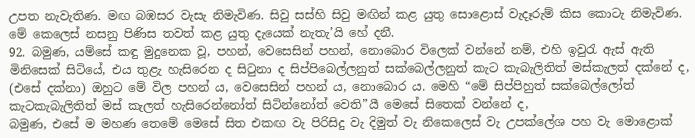උපත නැවැතිණ. මඟ බඹසර වැසැ නිමැවිණ. සිවු සස්හි සිවු මඟින් කළ යුතු සොළොස් වැදෑරුම් කිස කොටැ නිමැවිණ. මේ කෙලෙස් නසනු පිණිස තවත් කළ යුතු දැයෙක් නැතැ’යි හේ දනී.
92. බමුණ, යම්සේ කඳු මුදුනෙක වූ, පහන්, වෙසෙසින් පහන්, නොබොර විලෙක් වන්නේ නම්, එහි ඉවුරැ ඇස් ඇති මිනිසෙක් සිටියේ, එය තුළැ හැසිරෙන ද සිටුනා ද සිප්පිබෙල්ලනුත් සක්බෙල්ලනුත් කැට කැබැලිතිත් මස්කැලත් දක්නේ ද, (එසේ දක්නා) ඔහුට මේ විල පහන් ය, වෙසෙසින් පහන් ය, නොබොර ය. මෙහි “මේ සිප්පිහුත් සක්බෙල්ලෝත් කැටකැබැලිතිත් මස් කැලත් හැසිරෙන්නෝත් සිටින්නෝත් වෙති”යී මෙසේ සිතෙක් වන්නේ ද,
බමුණ, එසේ ම මහණ තෙමේ මෙසේ සිත එකඟ වැ පිරිසිදු වැ දිමුත් වැ නිකෙලෙස් වැ උපක්ලේශ පහ වැ මොළොක්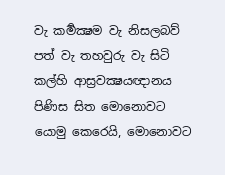වැ කර්‍මක්‍ෂම වැ නිසලබව් පත් වැ තහවුරු වැ සිටි කල්හි ආස්‍රවක්‍ෂයඥානය පිණිස සිත මොනොවට යොමු කෙරෙයි, මොනොවට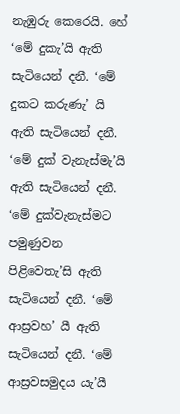නැඹුරු කෙරෙයි. හේ ‘මේ දුකැ’යි ඇති සැටියෙන් දනී. ‘මේ දුකට කරුණැ’ යි ඇති සැටියෙන් දනී. ‘මේ දුක් වැනැස්මැ’යි ඇති සැටියෙන් දනී. ‘මේ දුක්වැනැස්මට පමුණුවන පිළිවෙතැ’සි ඇති සැටියෙන් දනී. ‘මේ ආස්‍රවහ’ යී ඇති සැටියෙන් දනී. ‘මේ ආස්‍රවසමුදය යැ’යී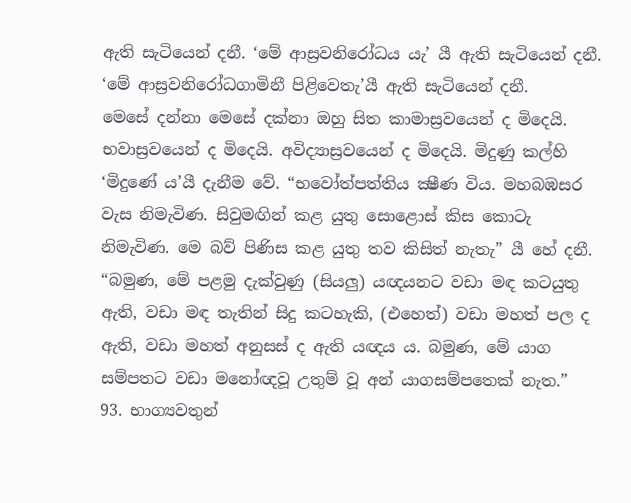ඇති සැටියෙන් දනී. ‘මේ ආස්‍රවනිරෝධය යැ’ යී ඇති සැටියෙන් දනී. ‘මේ ආස්‍රවනිරෝධගාමිනී පිළිවෙතැ’යී ඇති සැටියෙන් දනී.
මෙසේ දන්නා මෙසේ දක්නා ඔහු සිත කාමාස්‍රවයෙන් ද මිදෙයි. භවාස්‍රවයෙන් ද මිදෙයි. අවිද්‍යාස්‍රවයෙන් ද මිදෙයි. මිදුණු කල්හි ‘මිදුණේ ය’යී දැනීම වේ. “භවෝත්පත්තිය ක්‍ෂීණ විය. මහබඹසර වැස නිමැවිණ. සිවුමඟින් කළ යුතු සොළොස් කිස කොටැ නිමැවිණ. මෙ බව් පිණිස කළ යුතු තව කිසිත් නැතැ” යී හේ දනී.
“බමුණ, මේ පළමු දැක්වුණු (සියලු) යඥයනට වඩා මඳ කටයුතු ඇති, වඩා මඳ තැතින් සිදු කටහැකි, (එහෙත්) වඩා මහත් පල ද ඇති, වඩා මහත් අනුසස් ද ඇති යඥය ය. බමුණ, මේ යාග සම්පතට වඩා මනෝඥවූ උතුම් වූ අන් යාගසම්පතෙක් නැත.”
93. භාග්‍යවතුන්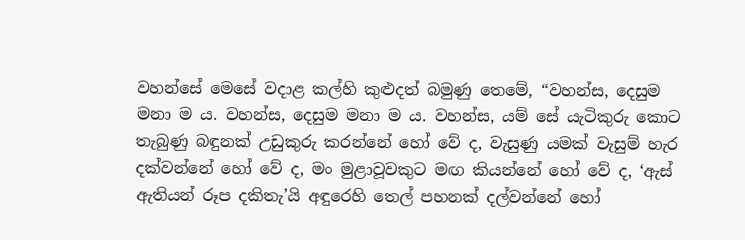වහන්සේ මෙසේ වදාළ කල්හි කුළුදත් බමුණු තෙමේ, “වහන්ස, දෙසුම මනා ම ය. වහන්ස, දෙසුම මනා ම ය. වහන්ස, යම් සේ යැටිකුරු කොට තැබුණු බඳුනක් උඩුකුරු කරන්නේ හෝ වේ ද, වැසුණු යමක් වැසුම් හැර දක්වන්නේ හෝ වේ ද, මං මුළාවූවකුට මඟ කියන්නේ හෝ වේ ද, ‘ඇස් ඇතියන් රූප දකිතැ’යි අඳුරෙහි තෙල් පහනක් දල්වන්නේ හෝ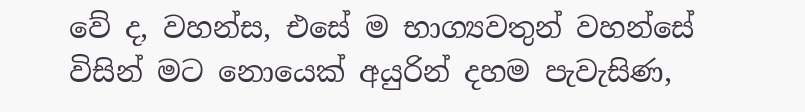වේ ද, වහන්ස, එසේ ම භාග්‍යවතුන් වහන්සේ විසින් මට නොයෙක් අයුරින් දහම පැවැසිණ,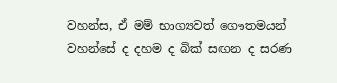වහන්ස, ඒ මම් භාග්‍යවත් ගෞතමයන් වහන්සේ ද දහම ද බික් සඟන ද සරණ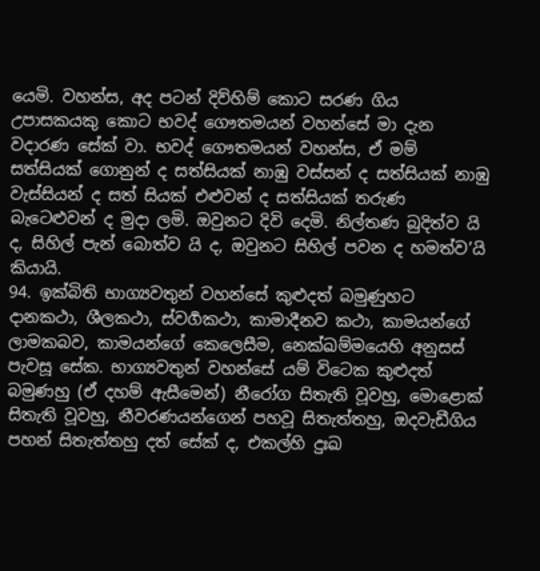යෙමි. වහන්ස, අද පටන් දිව්හිම් කොට සරණ ගිය උපාසකයකු කොට භවද් ගෞතමයන් වහන්සේ මා දැන වදාරණ සේක් වා. භවද් ගෞතමයන් වහන්ස, ඒ මම් සත්සියක් ගොනුන් ද සත්සියක් නාඹු වස්සන් ද සත්සියක් නාඹු වැස්සියන් ද සත් සියක් එළුවන් ද සත්සියක් තරුණ බැටෙළුවන් ද මුදා ලමි. ඔවුනට දිවි දෙමි. නිල්තණ බුදිත්ව යි ද, සිහිල් පැන් බොත්ව යි ද, ඔවුනට සිහිල් පවන ද හමත්ව’යි කියායි.
94. ඉක්බිති භාග්‍යවතුන් වහන්සේ කුළුදත් බමුණුහට දානකථා, ශීලකථා, ස්වර්‍ගකථා, කාමාදීනව කථා, කාමයන්ගේ ලාමකබව, කාමයන්ගේ කෙලෙසීම, නෙක්ඛම්මයෙහි අනුසස් පැවසූ සේක. භාග්‍යවතුන් වහන්සේ යම් විටෙක කුළුදත් බමුණහු (ඒ දහම් ඇසීමෙන්) නීරෝග සිතැති වූවහු, මොළොක් සිතැති වූවහු, නීවරණයන්ගෙන් පහවූ සිතැත්තහු, ඔදවැඩීගිය පහන් සිතැත්තහු දත් සේක් ද, එකල්හි දුඃඛ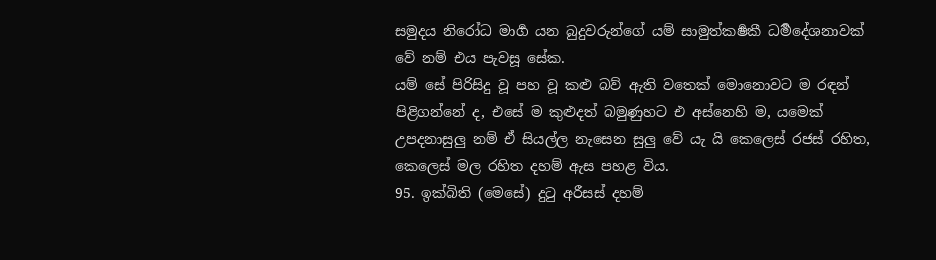සමුදය නිරෝධ මාර්‍ග යන බුදුවරුන්ගේ යම් සාමුත්කර්‍ෂකී ධර්‍මදේශනාවක් වේ නම් එය පැවසූ සේක.
යම් සේ පිරිසිදු වූ පහ වූ කළු බව් ඇති වතෙක් මොනොවට ම රඳන් පිළිගන්නේ ද, එසේ ම කුළුදත් බමුණුහට එ අස්නෙහි ම, යමෙක් උපදනාසුලු නම් ඒ සියල්ල නැසෙන සුලු වේ යැ යි කෙලෙස් රජස් රහිත, කෙලෙස් මල රහිත දහම් ඇස පහළ විය.
95. ඉක්බිති (මෙසේ) දුටු අරීසස් දහම්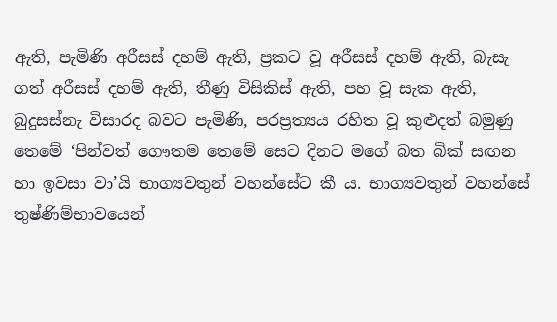ඇති, පැමිණි අරීසස් දහම් ඇති, ප්‍රකට වූ අරීසස් දහම් ඇති, බැසැ ගත් අරීසස් දහම් ඇති, තීණු විසිකිස් ඇති, පහ වූ සැක ඇති, බුදුසස්නැ විසාරද බවට පැමිණි, පරප්‍රත්‍යය රහිත වූ කුළුදත් බමුණු තෙමේ ‘පින්වත් ගෞතම තෙමේ සෙට දිනට මගේ බත බික් සඟන හා ඉවසා වා’යි භාග්‍යවතුන් වහන්සේට කී ය. භාග්‍යවතුන් වහන්සේ තුෂ්ණිම්භාවයෙන්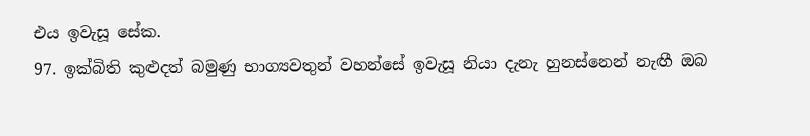එය ඉවැසූ සේක.
97. ඉක්බිති කුළුදත් බමුණු භාග්‍යවතුන් වහන්සේ ඉවැසූ නියා දැනැ හුනස්නෙන් නැඟී ඔබ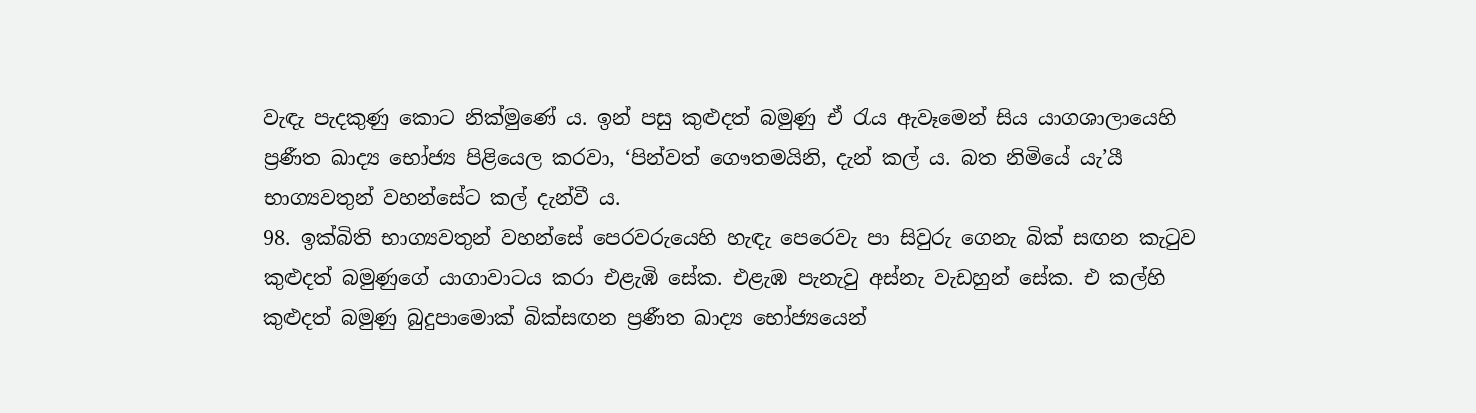වැඳැ පැදකුණු කොට නික්මුණේ ය. ඉන් පසු කුළුදත් බමුණු ඒ රැය ඇවෑමෙන් සිය යාගශාලායෙහි ප්‍රණීත ඛාද්‍ය භෝජ්‍ය පිළියෙල කරවා, ‘පින්වත් ගෞතමයිනි, දැන් කල් ය. බත නිමියේ යැ’යී භාග්‍යවතුන් වහන්සේට කල් දැන්වී ය.
98. ඉක්බිති භාග්‍යවතුන් වහන්සේ පෙරවරුයෙහි හැඳැ පෙරෙවැ පා සිවුරු ගෙනැ බික් සඟන කැටුව කුළුදත් බමුණුගේ යාගාවාටය කරා එළැඹි සේක. එළැඹ පැනැවු අස්නැ වැඩහුන් සේක. එ කල්හි කුළුදත් බමුණු බුදුපාමොක් බික්සඟන ප්‍රණීත ඛාද්‍ය භෝජ්‍යයෙන්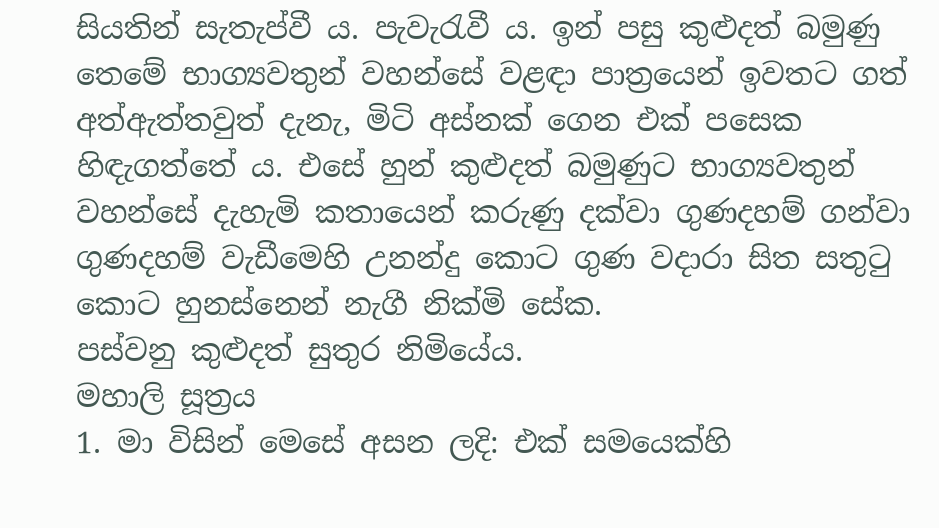සියතින් සැතැප්වී ය. පැවැරැවී ය. ඉන් පසු කුළුදත් බමුණු තෙමේ භාග්‍යවතුන් වහන්සේ වළඳා පාත්‍රයෙන් ඉවතට ගත් අත්ඇත්තවුත් දැනැ, මිටි අස්නක් ගෙන එක් පසෙක හිඳැගත්තේ ය. එසේ හුන් කුළුදත් බමුණුට භාග්‍යවතුන් වහන්සේ දැහැමි කතායෙන් කරුණු දක්වා ගුණදහම් ගන්වා ගුණදහම් වැඩීමෙහි උනන්දු කොට ගුණ වදාරා සිත සතුටු කොට හුනස්නෙන් නැගී නික්මි සේක.
පස්වනු කුළුදත් සුතුර නිමියේය.
මහාලි සූත්‍රය
1. මා විසින් මෙසේ අසන ලදි: එක් සමයෙක්හි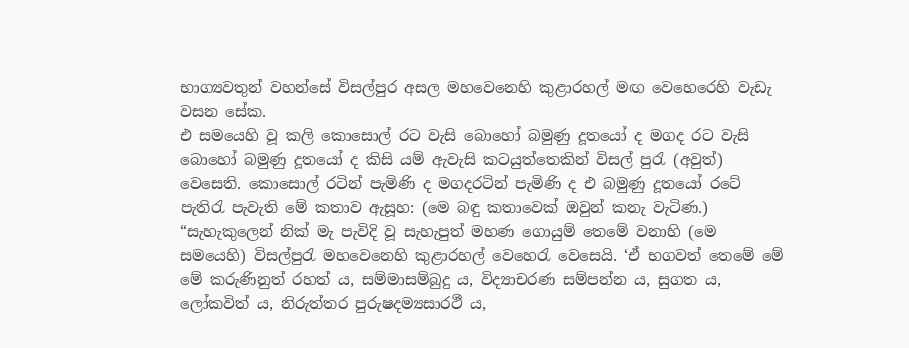භාග්‍යවතුන් වහන්සේ විසල්පුර අසල මහවෙනෙහි කුළාරහල් මඟ වෙහෙරෙහි වැඩැ වසන සේක.
එ සමයෙහි වූ කලි කොසොල් රට වැසි බොහෝ බමුණු දූතයෝ ද මගද රට වැසි බොහෝ බමුණු දූතයෝ ද කිසි යම් ඇවැසි කටයුත්තෙකින් විසල් පුරැ (අවුත්) වෙසෙති. කොසොල් රටින් පැමිණි ද මගදරටින් පැමිණි ද එ බමුණු දූතයෝ රටේ පැතිරැ පැවැති මේ කතාව ඇසූහ: (මෙ බඳු කතාවෙක් ඔවුන් කනැ වැටිණ.) “සැහැකුලෙන් නික් මැ පැවිදි වූ සැහැපුත් මහණ ගොයුම් තෙමේ වනාහි (මෙ සමයෙහි) විසල්පුරැ මහවෙනෙහි කුළාරහල් වෙහෙරැ වෙසෙයි. ‘ඒ භගවත් තෙමේ මේ මේ කරුණිනුත් රහත් ය, සම්මාසම්බුදු ය, විද්‍යාචරණ සම්පන්න ය, සුගත ය, ලෝකවිත් ය, නිරුත්තර පුරුෂදම්‍යසාරථී ය,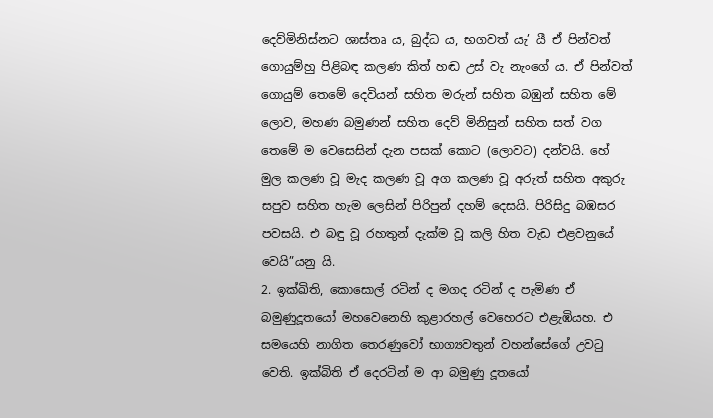දෙව්මිනිස්නට ශාස්තෘ ය, බුද්ධ ය, භගවත් යැ’ යී ඒ පින්වත් ගොයුම්හු පිළිබඳ කලණ කිත් හඬ උස් වැ නැංගේ ය. ඒ පින්වත් ගොයුම් තෙමේ දෙවියන් සහිත මරුන් සහිත බඹුන් සහිත මේ ලොව, මහණ බමුණන් සහිත දෙව් මිනිසුන් සහිත සත් වග තෙමේ ම වෙසෙසින් දැන පසක් කොට (ලොවට) දන්වයි. හේ මුල කලණ වූ මැද කලණ වූ අග කලණ වූ අරුත් සහිත අකුරු සපුව සහිත හැම ලෙසින් පිරිපුන් දහම් දෙසයි. පිරිසිදු බඹසර පවසයි. එ බඳු වූ රහතුන් දැක්ම වූ කලි හිත වැඩ එළවනුයේ වෙයි”යනු යි.
2. ඉක්ඛිති, කොසොල් රටින් ද මගද රටින් ද පැමිණ ඒ බමුණුදූතයෝ මහවෙනෙහි කුළාරහල් වෙහෙරට එළැඹියහ. එ සමයෙහි නාගිත තෙරණුවෝ භාග්‍යවතුන් වහන්සේගේ උවටු වෙති. ඉක්බිති ඒ දෙරටින් ම ආ බමුණු දූතයෝ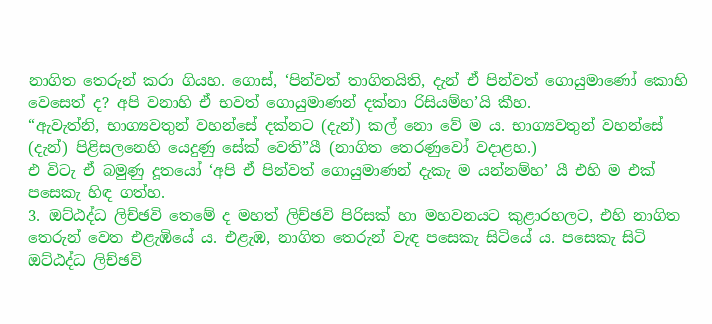නාගිත තෙරුන් කරා ගියහ. ගොස්, ‘පින්වත් තාගිතයිති, දැන් ඒ පින්වත් ගොයුමාණෝ කොහි වෙසෙත් ද? අපි වනාහි ඒ භවත් ගොයුමාණන් දක්නා රිසියම්හ’යි කීහ.
“ඇවැත්නි, භාග්‍යවතුන් වහන්සේ දක්නට (දැන්) කල් නො වේ ම ය. භාග්‍යවතුන් වහන්සේ (දැන්) පිළිසලනෙහි යෙදුණු සේක් වෙති”යී (නාගිත තෙරණුවෝ වදාළහ.)
එ විටැ ඒ බමුණු දූතයෝ ‘අපි ඒ පින්වත් ගොයුමාණන් දැකැ ම යන්නම්හ’ යී එහි ම එක් පසෙකැ හිඳ ගත්හ.
3. ඔට්ඨද්ධ ලිච්ඡවි තෙමේ ද මහත් ලිච්ඡවි පිරිසක් හා මහවනයට කුළාරහලට, එහි නාගිත තෙරුන් වෙත එළැඹියේ ය. එළැඹ, නාගිත තෙරුන් වැඳ පසෙකැ සිටියේ ය. පසෙකැ සිටි ඔට්ඨද්ධ ලිච්ඡවි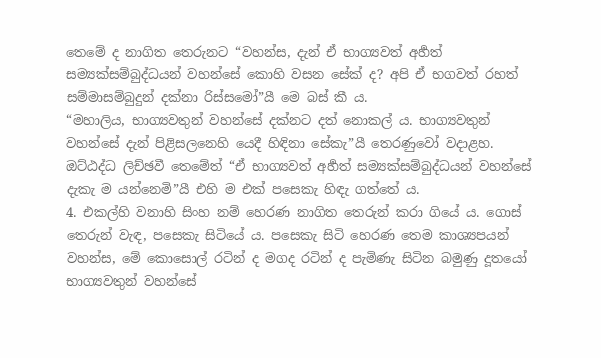තෙමේ ද නාගිත තෙරුනට “වහන්ස, දැන් ඒ භාග්‍යවත් අර්‍හත් සම්‍යක්සම්බුද්ධයන් වහන්සේ කොහි වසන සේක් ද? අපි ඒ භගවත් රහත් සම්මාසම්බුදුන් දක්නා රිස්සමෝ”යී මෙ බස් කී ය.
“මහාලිය, භාග්‍යවතුන් වහන්සේ දක්නට දත් නොකල් ය. භාග්‍යවතුන් වහන්සේ දැන් පිළිසලනෙහි යෙදී හිඳිනා සේකැ”යී තෙරණුවෝ වදාළහ. ඔට්ඨද්ධ ලිච්ඡවී තෙමේත් “ඒ භාග්‍යවත් අර්‍හත් සම්‍යක්සම්බුද්ධයන් වහන්සේ දැකැ ම යන්නෙමි”යී එහි ම එක් පසෙකැ හිඳැ ගත්තේ ය.
4. එකල්හි වනාහි සිංහ නම් හෙරණ නාගිත තෙරුන් කරා ගියේ ය. ගොස් තෙරුන් වැඳ, පසෙකැ සිටියේ ය. පසෙකැ සිටි හෙරණ තෙම කාශ්‍යපයන් වහන්ස, මේ කොසොල් රටින් ද මගද රටින් ද පැමිණැ සිටින බමුණු දූතයෝ භාග්‍යවතුන් වහන්සේ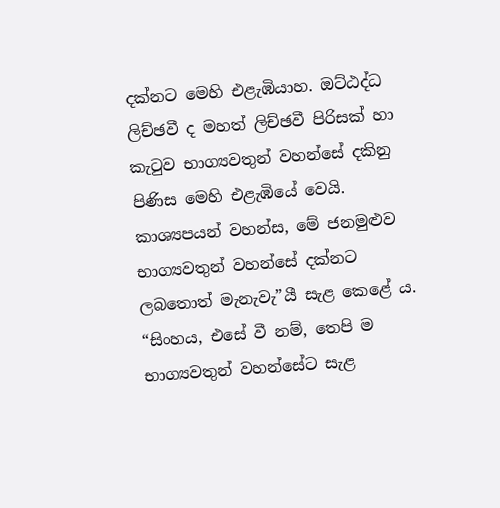දක්නට මෙහි එළැඹියාහ. ඔට්ඨද්ධ ලිච්ඡවී ද මහත් ලිච්ඡවී පිරිසක් හා කැටුව භාග්‍යවතුන් වහන්සේ දකිනු පිණිස මෙහි එළැඹියේ වෙයි. කාශ්‍යපයන් වහන්ස, මේ ජනමුළුව භාග්‍යවතුන් වහන්සේ දක්නට ලබතොත් මැනැවැ”යී සැළ කෙළේ ය.
“සිංහය, එසේ වී නම්, තෙපි ම භාග්‍යවතුන් වහන්සේට සැළ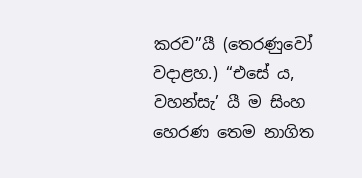කරව”යී (තෙරණුවෝ වදාළහ.) “එසේ ය, වහන්සැ’ යී ම සිංහ හෙරණ තෙම නාගිත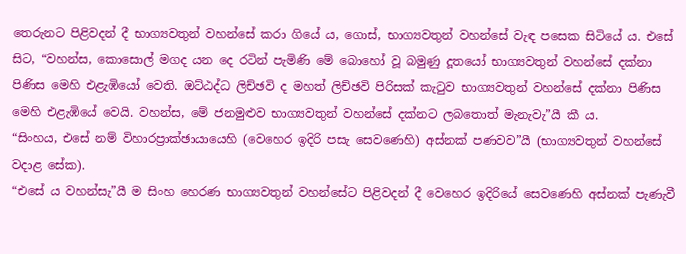තෙරුනට පිළිවදන් දී භාග්‍යවතුන් වහන්සේ කරා ගියේ ය, ගොස්, භාග්‍යවතුන් වහන්සේ වැඳ පසෙක සිටියේ ය. එසේ සිට, “වහන්ස, කොසොල් මගද යන දෙ රටින් පැමිණි මේ බොහෝ වූ බමුණු දූතයෝ භාග්‍යවතුන් වහන්සේ දක්නා පිණිස මෙහි එළැඹියෝ වෙති. ඔට්ඨද්ධ ලිච්ඡවි ද මහත් ලිච්ඡවි පිරිසක් කැටුව භාග්‍යවතුන් වහන්සේ දක්නා පිණිස මෙහි එළැඹියේ වෙයි. වහන්ස, මේ ජනමුළුව භාග්‍යවතුන් වහන්සේ දක්නට ලබතොත් මැනැවැ”යී කී ය.
“සිංහය, එසේ නම් විහාරප්‍රාක්ඡායායෙහි (වෙහෙර ඉදිරි පසැ සෙවණෙහි) අස්නක් පණවව”යී (භාග්‍යවතුන් වහන්සේ වදාළ සේක).
“එසේ ය වහන්සැ”යී ම සිංහ හෙරණ භාග්‍යවතුන් වහන්සේට පිළිවදන් දී වෙහෙර ඉදිරියේ සෙවණෙහි අස්නක් පැණැවී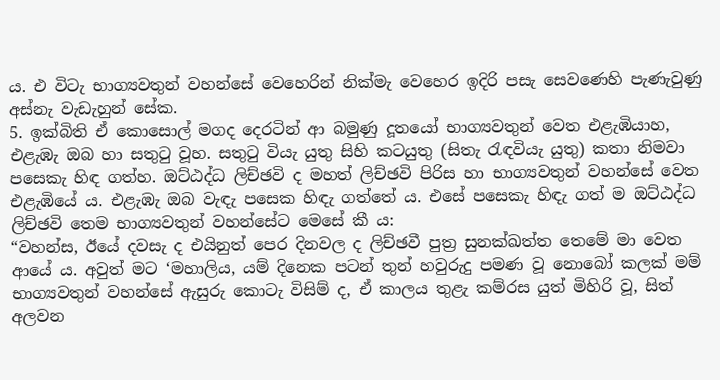ය. එ විටැ භාග්‍යවතුන් වහන්සේ වෙහෙරින් නික්මැ වෙහෙර ඉදිරි පසැ සෙවණෙහි පැණැවුණු අස්නැ වැඩැහුන් සේක.
5. ඉක්බිති ඒ කොසොල් මගද දෙරටින් ආ බමුණු දූතයෝ භාග්‍යවතුන් වෙත එළැඹියාහ, එළැඹැ ඔබ හා සතුටු වූහ. සතුටු වියැ යුතු සිහි කටයුතු (සිතැ රැඳවියැ යුතු) කතා නිමවා පසෙකැ හිඳ ගත්හ. ඔට්ඨද්ධ ලිච්ඡවි ද මහත් ලිච්ඡවි පිරිස හා භාග්‍යවතුන් වහන්සේ වෙත එළැඹියේ ය. එළැඹැ ඔබ වැඳැ පසෙක හිඳැ ගත්තේ ය. එසේ පසෙකැ හිඳැ ගත් ම ඔට්ඨද්ධ ලිච්ඡවි තෙම භාග්‍යවතුන් වහන්සේට මෙසේ කී ය:
“වහන්ස, ඊයේ දවසැ ද එයිනුත් පෙර දිනවල ද ලිච්ඡවී පුත්‍ර සුනක්ඛත්ත තෙමේ මා වෙත ආයේ ය. අවුත් මට ‘මහාලිය, යම් දිනෙක පටන් තුන් හවුරුදු පමණ වූ නොබෝ කලක් මම් භාග්‍යවතුන් වහන්සේ ඇසුරු කොටැ විසිම් ද, ඒ කාලය තුළැ කම්රස යුත් මිහිරි වූ, සිත් අලවන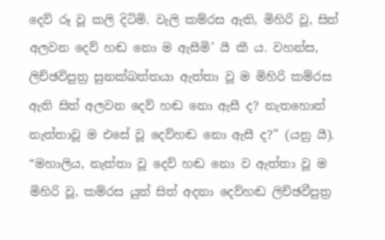දෙව් රූ වූ කලි දිටිමි. වැලි කම්රස ඇති, මිහිරි වූ, සිත් අලවන දෙව් හඬ නො ම ඇසීමි’ යී කී ය. වහන්ස, ලිච්ඡවිපුත්‍ර සුනක්ඛත්තයා ඇත්තා වූ ම මිහිරි කම්රස ඇති සිත් අලවන දෙව් හඬ නො ඇසී ද? නැතහොත් නැත්තාවූ ම එසේ වූ දෙව්හඬ නො ඇසී ද?” (යනු යී).
“මහාලිය, නැත්තා වූ දෙව් හඬ නො ව ඇත්තා වූ ම මිහිරි වූ, කම්රස යුත් සිත් අදනා දෙව්හඬ ලිච්ඡවීපුත්‍ර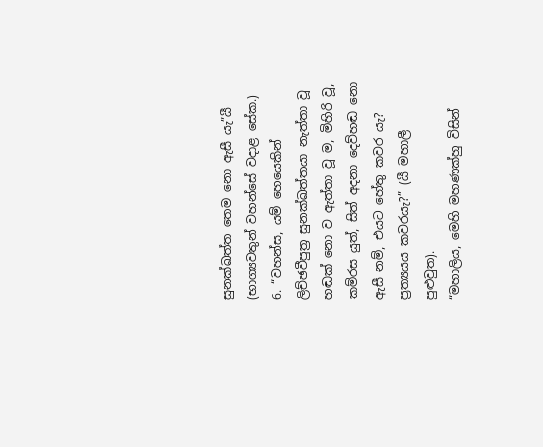සුනක්ඛත්ත තෙම නො ඇසී යැ”යී (භාග්‍යවතුන් වහන්සේ වදාළ සේක.)
6. “වහන්ස, යම් හෙයෙකින් ලිච්ඡවීපුත්‍ර සුනක්ඛත්තයා නැත්තා වූ හඬක් නො ව ඇත්තා වූ ම, මිහිරි වූ, කම්රස යුත්, සිත් අදනා දෙව්හඬ නො ඇසී නම්, එයට හේතු කවර යැ? ප්‍රත්‍යයය කවරයැ?” (යී මහාලී පුළුවුත).
“මහාලිය, මෙහි මහණක්හු විසින්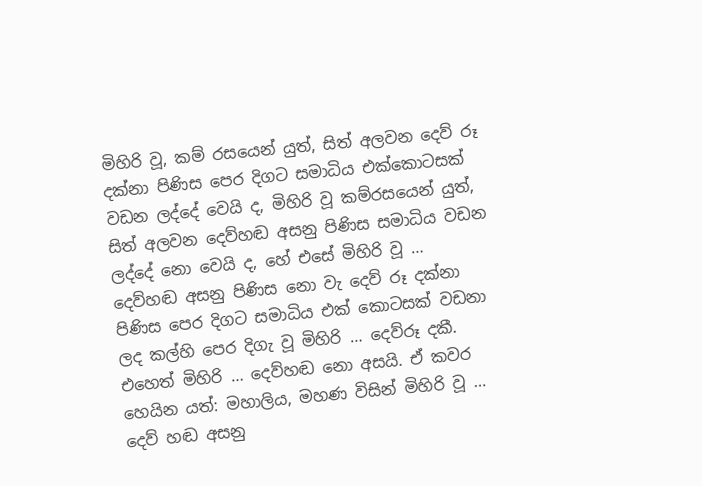මිහිරි වූ, කම් රසයෙන් යුත්, සිත් අලවන දෙව් රූ දක්නා පිණිස පෙර දිගට සමාධිය එක්කොටසක් වඩන ලද්දේ වෙයි ද, මිහිරි වූ කම්රසයෙන් යුත්, සිත් අලවන දෙව්හඬ අසනු පිණිස සමාධිය වඩන ලද්දේ නො වෙයි ද, හේ එසේ මිහිරි වූ … දෙව්හඬ අසනු පිණිස නො වැ දෙව් රූ දක්නා පිණිස පෙර දිගට සමාධිය එක් කොටසක් වඩනා ලද කල්හි පෙර දිගැ වූ මිහිරි … දෙව්රූ දකී. එහෙත් මිහිරි … දෙව්හඬ නො අසයි. ඒ කවර හෙයින යත්: මහාලිය, මහණ විසින් මිහිරි වූ … දෙව් හඬ අසනු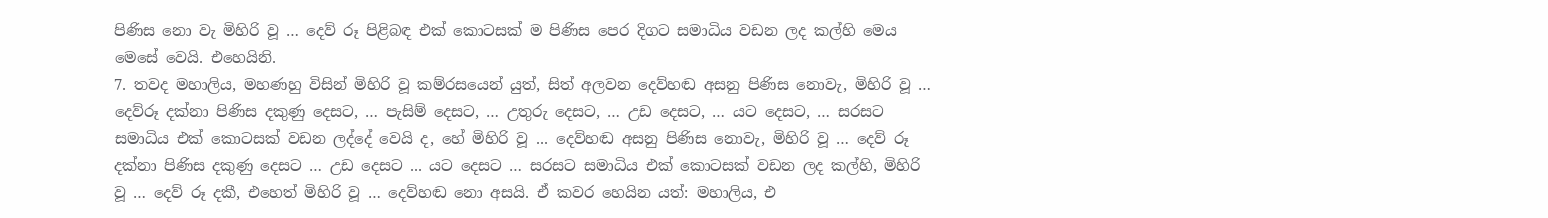පිණිස නො වැ මිහිරි වූ … දෙව් රූ පිළිබඳ එක් කොටසක් ම පිණිස පෙර දිගට සමාධිය වඩන ලද කල්හි මෙය මෙසේ වෙයි. එහෙයිනි.
7. තවද මහාලිය, මහණහු විසින් මිහිරි වූ කම්රසයෙන් යුත්, සිත් අලවන දෙව්හඬ අසනු පිණිස නොවැ, මිහිරි වූ … දෙව්රූ දක්නා පිණිස දකුණු දෙසට, … පැසිම් දෙසට, … උතුරු දෙසට, … උඩ දෙසට, … යට දෙසට, … සරසට සමාධිය එක් කොටසක් වඩන ලද්දේ වෙයි ද, හේ මිහිරි වූ ... දෙව්හඬ අසනු පිණිස නොවැ, මිහිරි වූ … දෙව් රූ දක්නා පිණිස දකුණු දෙසට … උඩ දෙසට ... යට දෙසට … සරසට සමාධිය එක් කොටසක් වඩන ලද කල්හි, මිහිරි වූ … දෙව් රූ දකී, එහෙත් මිහිරි වූ … දෙව්හඬ නො අසයි. ඒ කවර හෙයින යත්: මහාලිය, එ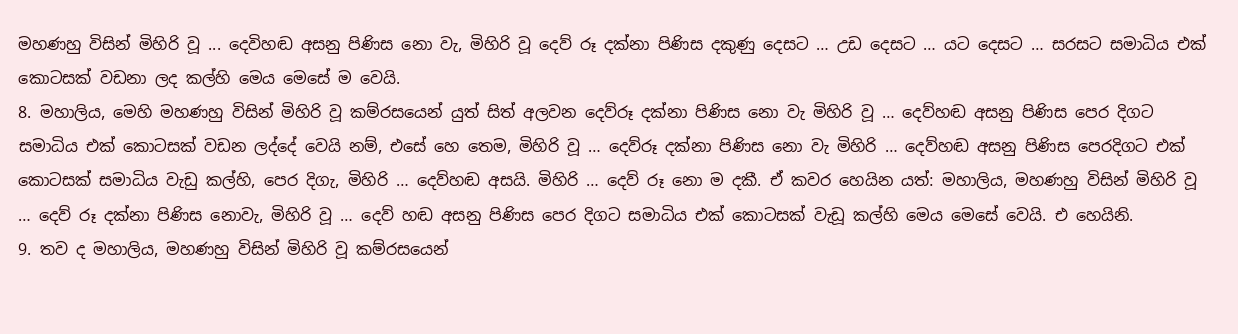මහණහු විසින් මිහිරි වූ ... දෙවිහඬ අසනු පිණිස නො වැ, මිහිරි වූ දෙව් රූ දක්නා පිණිස දකුණු දෙසට … උඩ දෙසට … යට දෙසට … සරසට සමාධිය එක් කොටසක් වඩනා ලද කල්හි මෙය මෙසේ ම වෙයි.
8. මහාලිය, මෙහි මහණහු විසින් මිහිරි වූ කම්රසයෙන් යුත් සිත් අලවන දෙව්රූ දක්නා පිණිස නො වැ මිහිරි වූ … දෙව්හඬ අසනු පිණිස පෙර දිගට සමාධිය එක් කොටසක් වඩන ලද්දේ වෙයි නම්, එසේ හෙ තෙම, මිහිරි වූ … දෙව්රූ දක්නා පිණිස නො වැ මිහිරි … දෙව්හඬ අසනු පිණිස පෙරදිගට එක් කොටසක් සමාධිය වැඩු කල්හි, පෙර දිගැ, මිහිරි … දෙව්හඬ අසයි. මිහිරි … දෙව් රූ නො ම දකී. ඒ කවර හෙයින යත්: මහාලිය, මහණහු විසින් මිහිරි වූ … දෙව් රූ දක්නා පිණිස නොවැ, මිහිරි වූ … දෙව් හඬ අසනු පිණිස පෙර දිගට සමාධිය එක් කොටසක් වැඩූ කල්හි මෙය මෙසේ වෙයි. එ හෙයිනි.
9. තව ද මහාලිය, මහණහු විසින් මිහිරි වූ කම්රසයෙන්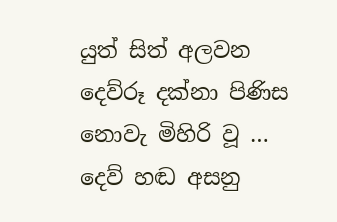යුත් සිත් අලවන දෙව්රූ දක්නා පිණිස නොවැ මිහිරි වූ … දෙව් හඬ අසනු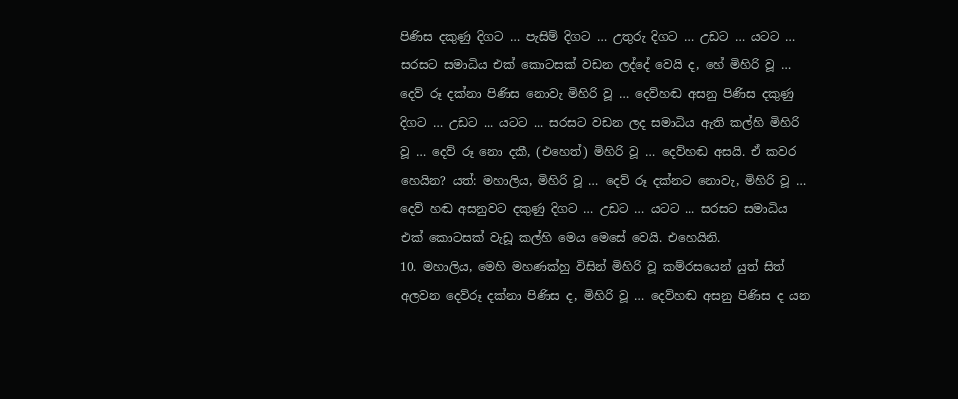පිණිස දකුණු දිගට … පැසිම් දිගට … උතුරු දිගට … උඩට … යටට … සරසට සමාධිය එක් කොටසක් වඩන ලද්දේ වෙයි ද, හේ මිහිරි වූ … දෙව් රූ දක්නා පිණිස නොවැ මිහිරි වූ … දෙව්හඬ අසනු පිණිස දකුණු දිගට … උඩට ... යටට ... සරසට වඩන ලද සමාධිය ඇති කල්හි මිහිරි වූ … දෙව් රූ නො දකී, (එහෙත්) මිහිරි වූ … දෙව්හඬ අසයි. ඒ කවර හෙයින? යත්: මහාලිය, මිහිරි වූ … දෙව් රූ දක්නට නොවැ, මිහිරි වූ … දෙව් හඬ අසනුවට දකුණු දිගට … උඩට … යටට ... සරසට සමාධිය එක් කොටසක් වැඩූ කල්හි මෙය මෙසේ වෙයි. එහෙයිනි.
10. මහාලිය, මෙහි මහණක්හු විසින් මිහිරි වූ කම්රසයෙන් යුත් සිත් අලවන දෙව්රූ දක්නා පිණිස ද, මිහිරි වූ … දෙව්හඬ අසනු පිණිස ද යන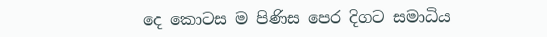දෙ කොටස ම පිණිස පෙර දිගට සමාධිය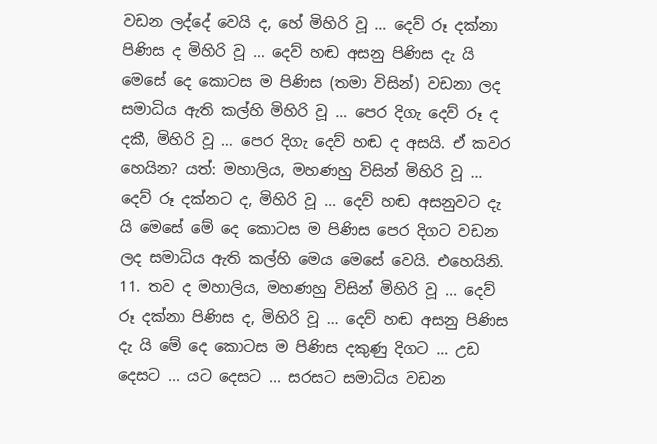වඩන ලද්දේ වෙයි ද, හේ මිහිරි වූ … දෙව් රූ දක්නා පිණිස ද මිහිරි වූ … දෙව් හඬ අසනු පිණිස දැ යි මෙසේ දෙ කොටස ම පිණිස (තමා විසින්) වඩනා ලද සමාධිය ඇති කල්හි මිහිරි වූ … පෙර දිගැ දෙව් රූ ද දකී, මිහිරි වූ … පෙර දිගැ දෙව් හඬ ද අසයි. ඒ කවර හෙයින? යත්: මහාලිය, මහණහු විසින් මිහිරි වූ … දෙව් රූ දක්නට ද, මිහිරි වූ … දෙව් හඬ අසනුවට දැ යි මෙසේ මේ දෙ කොටස ම පිණිස පෙර දිගට වඩන ලද සමාධිය ඇති කල්හි මෙය මෙසේ වෙයි. එහෙයිනි.
11. තව ද මහාලිය, මහණහු විසින් මිහිරි වූ ... දෙව් රූ දක්නා පිණිස ද, මිහිරි වූ … දෙව් හඬ අසනු පිණිස දැ යි මේ දෙ කොටස ම පිණිස දකුණු දිගට … උඩ දෙසට ... යට දෙසට ... සරසට සමාධිය වඩන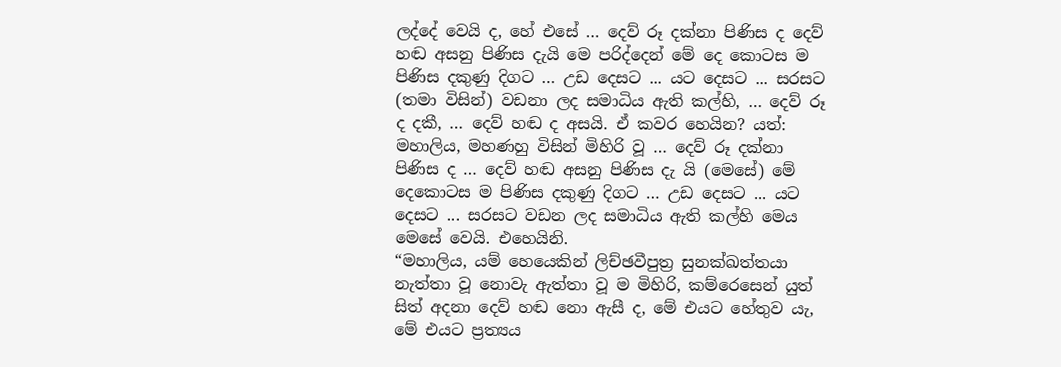ලද්දේ වෙයි ද, හේ එසේ … දෙව් රූ දක්නා පිණිස ද දෙව් හඬ අසනු පිණිස දැයි මෙ පරිද්දෙන් මේ දෙ කොටස ම පිණිස දකුණු දිගට … උඩ දෙසට ... යට දෙසට ... සරසට (තමා විසින්) වඩනා ලද සමාධිය ඇති කල්හි, … දෙව් රූ ද දකී, … දෙව් හඬ ද අසයි. ඒ කවර හෙයින? යත්: මහාලිය, මහණහු විසින් මිහිරි වූ … දෙව් රූ දක්නා පිණිස ද … දෙව් හඬ අසනු පිණිස දැ යි (මෙසේ) මේ දෙකොටස ම පිණිස දකුණු දිගට … උඩ දෙසට ... යට දෙසට ... සරසට වඩන ලද සමාධිය ඇති කල්හි මෙය මෙසේ වෙයි. එහෙයිනි.
“මහාලිය, යම් හෙයෙකින් ලිච්ඡවීපුත්‍ර සුනක්ඛත්තයා නැත්තා වූ නොවැ ඇත්තා වූ ම මිහිරි, කම්රෙසෙන් යුත් සිත් අදනා දෙව් හඬ නො ඇසී ද, මේ එයට හේතුව යැ, මේ එයට ප්‍රත්‍යය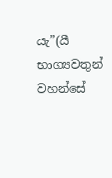යැ”(යී භාග්‍යවතුන් වහන්සේ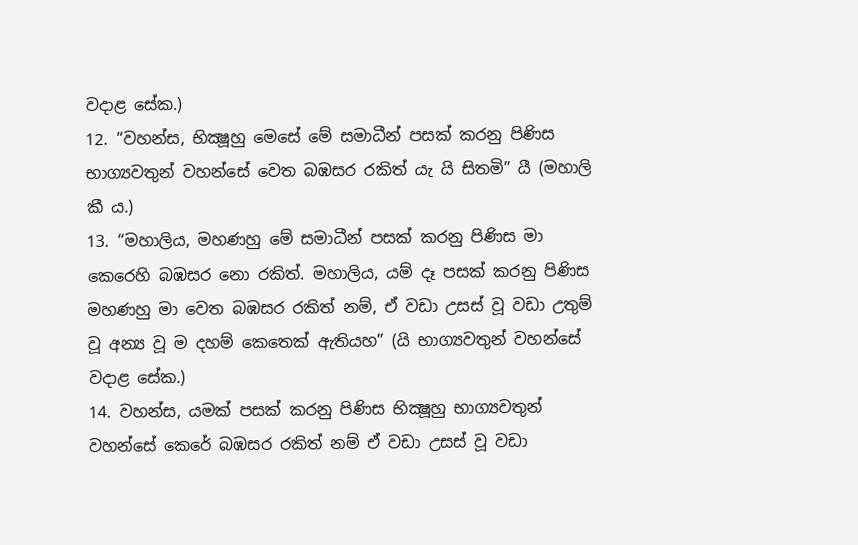වදාළ සේක.)
12. “වහන්ස, භික්‍ෂූහු මෙසේ මේ සමාධීන් පසක් කරනු පිණිස භාග්‍යවතුන් වහන්සේ වෙත බඹසර රකිත් යැ යි සිතමි” යී (මහාලි කී ය.)
13. “මහාලිය, මහණහු මේ සමාධීන් පසක් කරනු පිණිස මා කෙරෙහි බඹසර නො රකිත්. මහාලිය, යම් දෑ පසක් කරනු පිණිස මහණහු මා වෙත බඹසර රකිත් නම්, ඒ වඩා උසස් වූ වඩා උතුම් වූ අන්‍ය වූ ම දහම් කෙතෙක් ඇතියහ” (යි භාග්‍යවතුන් වහන්සේ වදාළ සේක.)
14. වහන්ස, යමක් පසක් කරනු පිණිස භික්‍ෂූහු භාග්‍යවතුන් වහන්සේ කෙරේ බඹසර රකිත් නම් ඒ වඩා උසස් වූ වඩා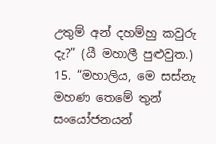උතුම් අන් දහම්හු කවුරු දැ?” (යී මහාලී පුළුවුත.)
15. “මහාලිය, මෙ සස්නැ මහණ තෙමේ තුන් සංයෝජනයන්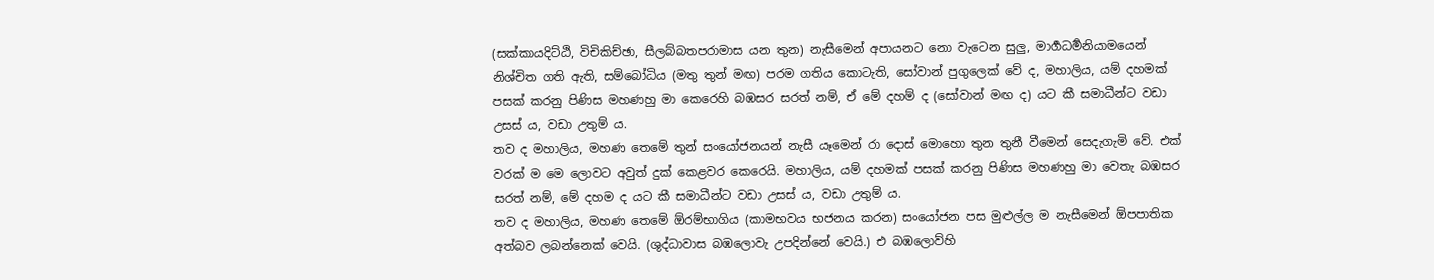(සක්කායදිට්ඨි, විචිකිච්ඡා, සීලබ්බතපරාමාස යන තුන) නැසීමෙන් අපායනට නො වැටෙන සුලු, මාර්‍ගධර්‍මනියාමයෙන් නිශ්චිත ගති ඇති, සම්බෝධිය (මතු තුන් මඟ) පරම ගතිය කොටැති, සෝවාන් පුගුලෙක් වේ ද, මහාලිය, යම් දහමක් පසක් කරනු පිණිස මහණහු මා කෙරෙහි බඹසර සරත් නම්, ඒ මේ දහම් ද (සෝවාන් මඟ ද) යට කී සමාධීන්ට වඩා උසස් ය, වඩා උතුම් ය.
තව ද මහාලිය, මහණ තෙමේ තුන් සංයෝජනයන් නැසී යෑමෙන් රා දොස් මොහො තුන තුනී වීමෙන් සෙදැගැමි වේ. එක් වරක් ම මෙ ලොවට අවුත් දුක් කෙළවර කෙරෙයි. මහාලිය, යම් දහමක් පසක් කරනු පිණිස මහණහු මා වෙතැ බඹසර සරත් නම්, මේ දහම ද යට කී සමාධීන්ට වඩා උසස් ය, වඩා උතුම් ය.
තව ද මහාලිය, මහණ තෙමේ ඕරම්භාගිය (කාමභවය භජනය කරන) සංයෝජන පස මුළුල්ල ම නැසීමෙන් ඕපපාතික අත්බව ලබන්නෙක් වෙයි. (ශුද්ධාවාස බඹලොවැ උපදින්නේ වෙයි.) එ බඹලොව්හි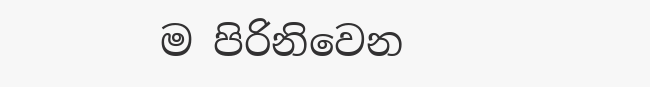ම පිරිනිවෙන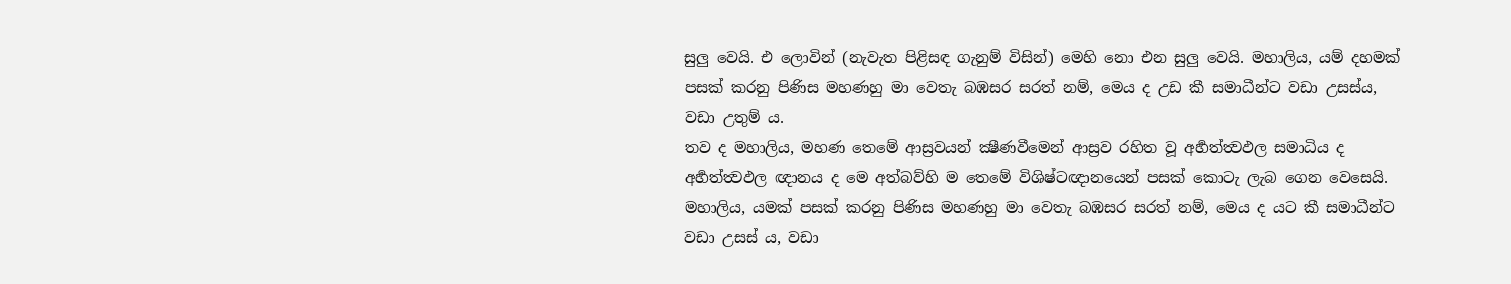සුලු වෙයි. එ ලොවින් (නැවැත පිළිසඳ ගැනුම් විසින්) මෙහි නො එන සුලු වෙයි. මහාලිය, යම් දහමක් පසක් කරනු පිණිස මහණහු මා වෙතැ බඹසර සරත් නම්, මෙය ද උඩ කී සමාධීන්ට වඩා උසස්ය, වඩා උතුම් ය.
තව ද මහාලිය, මහණ තෙමේ ආස්‍රවයන් ක්‍ෂීණවීමෙන් ආස්‍රව රහිත වූ අර්‍හත්ත්‍වඵල සමාධිය ද අර්‍හත්ත්‍වඵල ඥානය ද මෙ අත්බව්හි ම තෙමේ විශිෂ්ටඥානයෙන් පසක් කොටැ ලැබ ගෙන වෙසෙයි. මහාලිය, යමක් පසක් කරනු පිණිස මහණහු මා වෙතැ බඹසර සරත් නම්, මෙය ද යට කී සමාධීන්ට වඩා උසස් ය, වඩා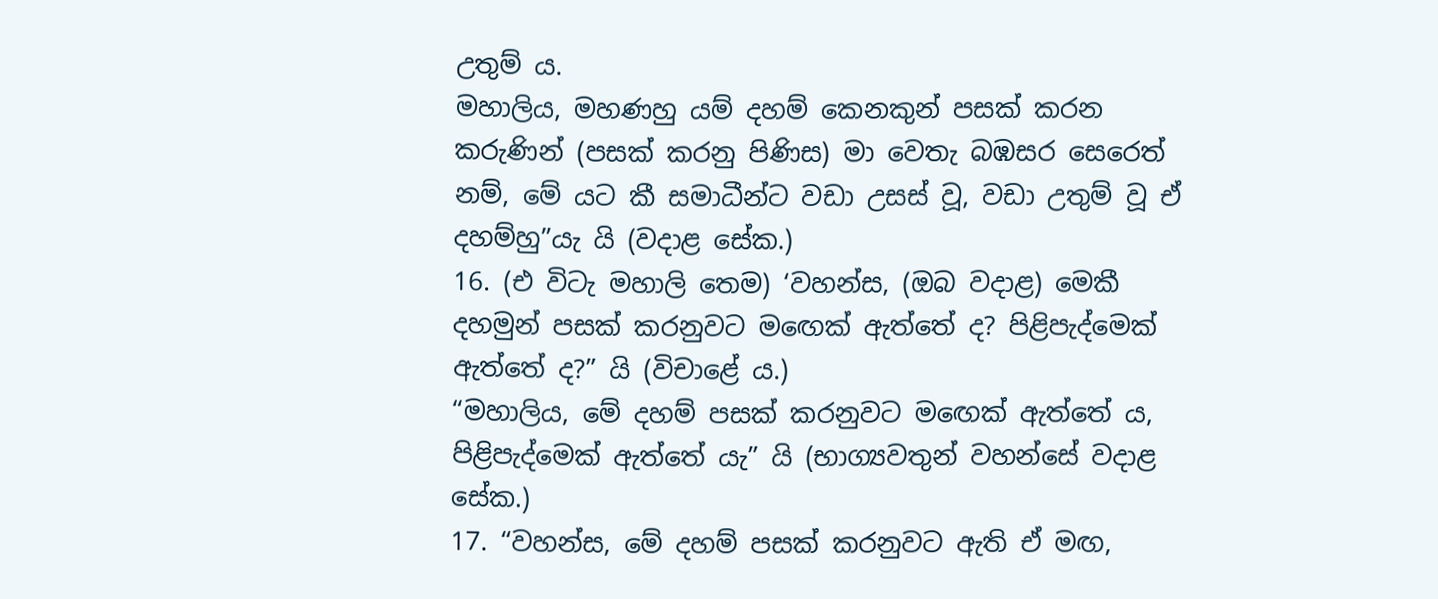උතුම් ය.
මහාලිය, මහණහු යම් දහම් කෙනකුන් පසක් කරන කරුණින් (පසක් කරනු පිණිස) මා වෙතැ බඹසර සෙරෙත් නම්, මේ යට කී සමාධීන්ට වඩා උසස් වූ, වඩා උතුම් වූ ඒ දහම්හු”යැ යි (වදාළ සේක.)
16. (එ විටැ මහාලි තෙම) ‘වහන්ස, (ඔබ වදාළ) මෙකී දහමුන් පසක් කරනුවට මඟෙක් ඇත්තේ ද? පිළිපැද්මෙක් ඇත්තේ ද?” යි (විචාළේ ය.)
“මහාලිය, මේ දහම් පසක් කරනුවට මඟෙක් ඇත්තේ ය, පිළිපැද්මෙක් ඇත්තේ යැ” යි (භාග්‍යවතුන් වහන්සේ වදාළ සේක.)
17. “වහන්ස, මේ දහම් පසක් කරනුවට ඇති ඒ මඟ,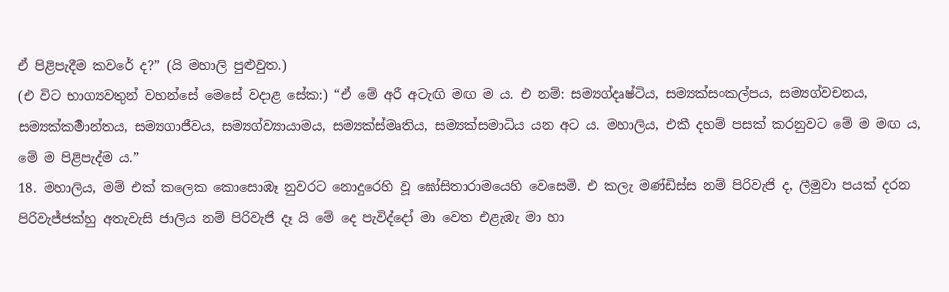ඒ පිළිපැදීම කවරේ ද?” (යි මහාලි පුළුවුත.)
(එ විට භාග්‍යවතුන් වහන්සේ මෙසේ වදාළ සේක:) “ඒ මේ අරී අටැඟි මඟ ම ය. එ නම්: සම්‍යග්දෘෂ්ටිය, සම්‍යක්සංකල්පය, සම්‍යග්වචනය, සම්‍යක්කර්‍මාන්තය, සම්‍යගාජීවය, සම්‍යග්ව්‍යායාමය, සම්‍යක්ස්මෘතිය, සම්‍යක්සමාධිය යන අට ය. මහාලිය, එකී දහම් පසක් කරනුවට මේ ම මඟ ය, මේ ම පිළිපැද්ම ය.”
18. මහාලිය, මම් එක් කලෙක කොසොඹෑ නුවරට නොදුරෙහි වූ ඝෝසිතාරාමයෙහි වෙසෙමි. එ කලැ මණ්ඩිස්ස නම් පිරිවැජි ද, ලීමුවා පයක් දරන පිරිවැජ්ජක්හු අතැවැසි ජාලිය නම් පිරිවැජි දෑ යි මේ දෙ පැවිද්දෝ මා වෙත එළැඹැ මා හා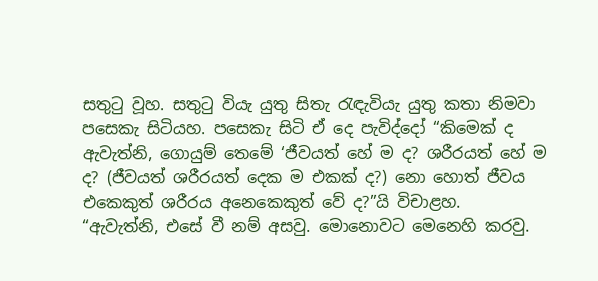සතුටු වූහ. සතුටු වියැ යුතු සිතැ රැඳැවියැ යුතු කතා නිමවා පසෙකැ සිටියහ. පසෙකැ සිටි ඒ දෙ පැවිද්දෝ “කිමෙක් ද ඇවැත්නි, ගොයුම් තෙමේ ‘ජීවයත් හේ ම ද? ශරීරයත් හේ ම ද? (ජීවයත් ශරීරයත් දෙක ම එකක් ද?) නො හොත් ජීවය එකෙකුත් ශරීරය අනෙකෙකුත් වේ ද?”යි විචාළහ.
“ඇවැත්නි, එසේ වී නම් අසවු. මොනොවට මෙනෙහි කරවු.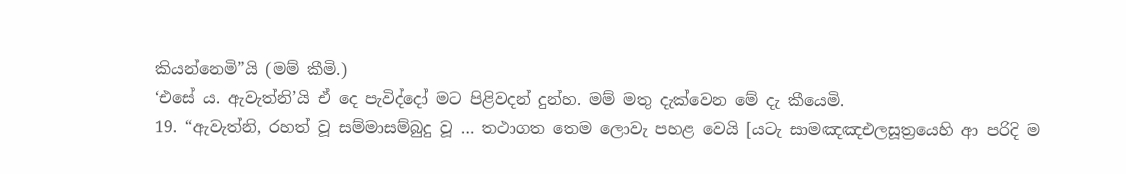කියන්නෙමි”යි (මම් කීමි.)
‘එසේ ය. ඇවැත්නි’යි ඒ දෙ පැවිද්දෝ මට පිළිවදන් දුන්හ. මම් මතු දැක්වෙන මේ දැ කීයෙමි.
19. “ඇවැත්නි, රහත් වූ සම්මාසම්බුදු වූ … තථාගත තෙම ලොවැ පහළ වෙයි [යටැ සාමඤඤඑලසූත්‍රයෙහි ආ පරිදි ම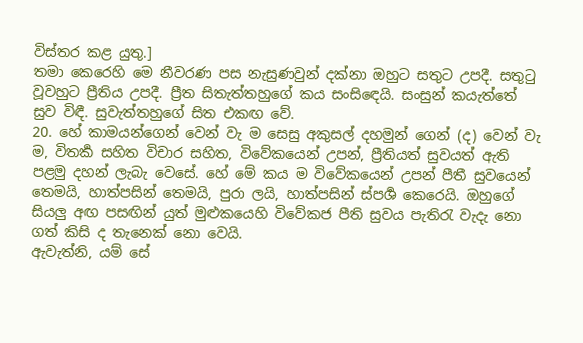විස්තර කළ යුතු.]
තමා කෙරෙහි මෙ නීවරණ පස නැසුණවුන් දක්නා ඔහුට සතුට උපදී. සතුටු වූවහුට ප්‍රීතිය උපදී. ප්‍රීත සිතැත්තහුගේ කය සංසිඳෙයි. සංසුන් කයැත්තේ සුව විඳී. සුවැත්තහුගේ සිත එකඟ වේ.
20. හේ කාමයන්ගෙන් වෙන් වැ ම සෙසු අකුසල් දහමුන් ගෙන් (ද) වෙන් වැ ම, විතර්‍ක සහිත විචාර සහිත, විවේකයෙන් උපන්, ප්‍රීතියත් සුවයත් ඇති පළමු දහන් ලැබැ වෙසේ. හේ මේ කය ම විවේකයෙන් උපන් පීතී සුවයෙන් තෙමයි, හාත්පසින් තෙමයි, පුරා ලයි, හාත්පසින් ස්පර්‍ශ කෙරෙයි. ඔහුගේ සියලු අඟ පසඟින් යුත් මුළුකයෙහි විවේකජ පීති සුවය පැතිරැ වැදැ නො ගත් කිසි ද තැනෙක් නො වෙයි.
ඇවැත්නි, යම් සේ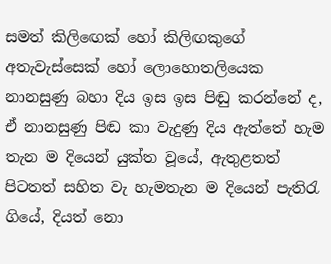සමත් කිලිඟෙක් හෝ කිලිඟකුගේ අතැවැස්සෙක් හෝ ලොහොතලියෙක නානසුණු බහා දිය ඉස ඉස පිඬු කරන්නේ ද, ඒ නානසුණු පිඬ කා වැදුණු දිය ඇත්තේ හැම තැන ම දියෙන් යුක්ත වූයේ, ඇතුළතත් පිටතත් සහිත වැ හැමතැන ම දියෙන් පැතිරැ ගියේ, දියත් නො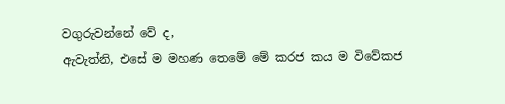වගුරුවන්නේ වේ ද,
ඇවැත්නි, එසේ ම මහණ තෙමේ මේ කරජ කය ම විවේකජ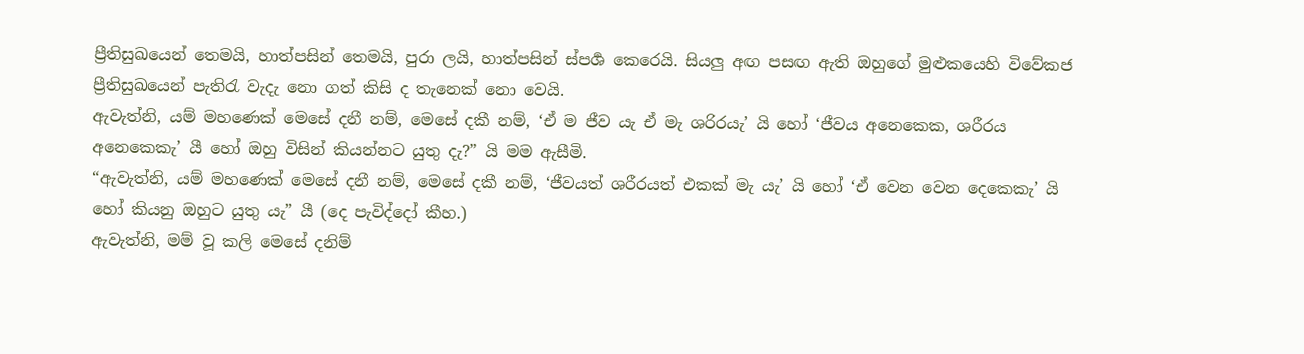ප්‍රීතිසුඛයෙන් තෙමයි, හාත්පසින් තෙමයි, පුරා ලයි, හාත්පසින් ස්පර්‍ශ කෙරෙයි. සියලු අඟ පසඟ ඇති ඔහුගේ මුළුකයෙහි විවේකජ ප්‍රීතිසුඛයෙන් පැතිරැ වැදැ නො ගත් කිසි ද තැනෙක් නො වෙයි.
ඇවැත්නි, යම් මහණෙක් මෙසේ දනී නම්, මෙසේ දකී නම්, ‘ඒ ම ජීව යැ ඒ මැ ශරිරයැ’ යි හෝ ‘ජීවය අනෙකෙක, ශරීරය අනෙකෙකැ’ යී හෝ ඔහු විසින් කියන්නට යුතු දැ?” යි මම ඇසීමි.
“ඇවැත්නි, යම් මහණෙක් මෙසේ දනී නම්, මෙසේ දකී නම්, ‘ජීවයත් ශරීරයත් එකක් මැ යැ’ යි හෝ ‘ඒ වෙන වෙන දෙකෙකැ’ යි හෝ කියනු ඔහුට යුතු යැ” යී (දෙ පැවිද්දෝ කීහ.)
ඇවැත්නි, මම් වූ කලි මෙසේ දනිම්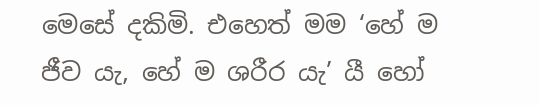මෙසේ දකිමි. එහෙත් මම ‘හේ ම ජීව යැ, හේ ම ශරීර යැ’ යී හෝ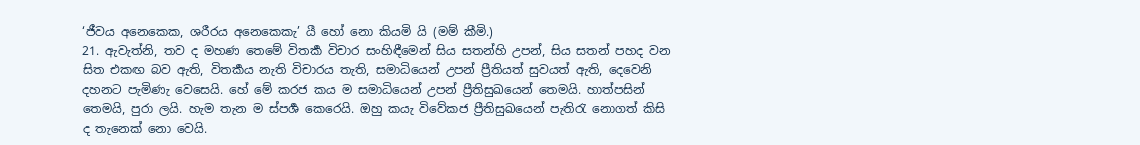‘ජීවය අනෙකෙක, ශරීරය අනෙකෙකැ’ යී හෝ නො කියමි යි (මම් කීමි.)
21. ඇවැත්නි, තව ද මහණ තෙමේ විතර්‍ක විචාර සංහිඳීමෙන් සිය සතන්හි උපන්, සිය සතන් පහද වන සිත එකඟ බව ඇති, විතර්‍කය නැති විචාරය තැති, සමාධියෙන් උපන් ප්‍රීතියත් සුවයත් ඇති, දෙවෙනි දහනට පැමිණැ වෙසෙයි. හේ මේ කරජ කය ම සමාධියෙන් උපන් ප්‍රීතිසුඛයෙන් තෙමයි. හාත්පසින් තෙමයි, පුරා ලයි. හැම තැන ම ස්පර්‍ශ කෙරෙයි. ඔහු කයැ විවේකජ ප්‍රීතිසුඛයෙන් පැතිරැ නොගත් කිසි ද තැනෙක් නො වෙයි.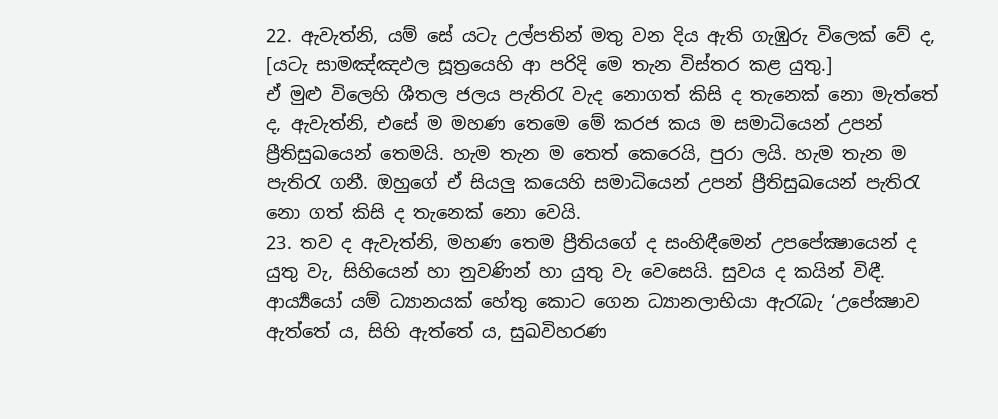22. ඇවැත්නි, යම් සේ යටැ උල්පතින් මතු වන දිය ඇති ගැඹුරු විලෙක් වේ ද, [යටැ සාමඤ්ඤඵල සූත්‍රයෙහි ආ පරිදි මෙ තැන විස්තර කළ යුතු.]
ඒ මුළු විලෙහි ශීතල ජලය පැතිරැ වැද නොගත් කිසි ද තැනෙක් නො මැත්තේ ද, ඇවැත්නි, එසේ ම මහණ තෙමෙ මේ කරජ කය ම සමාධියෙන් උපන් ප්‍රීතිසුඛයෙන් තෙමයි. හැම තැන ම තෙත් කෙරෙයි, පුරා ලයි. හැම තැන ම පැතිරැ ගනී. ඔහුගේ ඒ සියලු කයෙහි සමාධියෙන් උපන් ප්‍රීතිසුඛයෙන් පැතිරැ නො ගත් කිසි ද තැනෙක් නො වෙයි.
23. තව ද ඇවැත්නි, මහණ තෙම ප්‍රීතියගේ ද සංහිඳීමෙන් උපපේක්‍ෂායෙන් ද යුතු වැ, සිහියෙන් හා නුවණින් හා යුතු වැ වෙසෙයි. සුවය ද කයින් විඳී. ආර්‍ය්‍යයෝ යම් ධ්‍යානයක් හේතු කොට ගෙන ධ්‍යානලාභියා ඇරැබැ ‘උපේක්‍ෂාව ඇත්තේ ය, සිහි ඇත්තේ ය, සුඛවිහරණ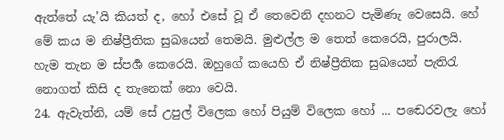ඇත්තේ යැ’යි කියත් ද, හෝ එසේ වූ ඒ තෙවෙනි දහනට පැමිණැ වෙසෙයි. හේ මේ කය ම නිෂ්ප්‍රීතික සුඛයෙන් තෙමයි. මුළුල්ල ම තෙත් කෙරෙයි, පුරාලයි. හැම තැන ම ස්පර්‍ශ කෙරෙයි. ඔහුගේ කයෙහි ඒ නිෂ්ප්‍රීතික සුඛයෙන් පැතිරැ නොගත් කිසි ද තැනෙක් නො වෙයි.
24. ඇවැත්නි, යම් සේ උපුල් විලෙක හෝ පියුම් විලෙක හෝ ... පඬෙරවලැ හෝ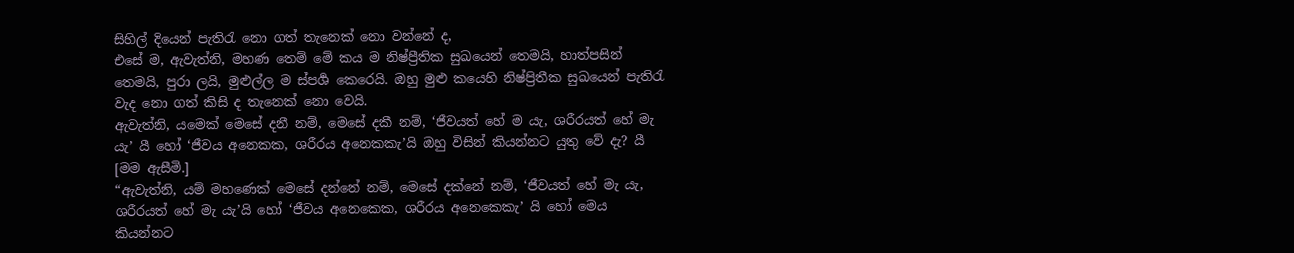සිහිල් දියෙන් පැතිරැ නො ගත් තැනෙක් නො වන්නේ ද,
එසේ ම, ඇවැත්නි, මහණ තෙම් මේ කය ම නිෂ්ප්‍රීතික සුඛයෙන් තෙමයි, හාත්පසින් තෙමයි, පුරා ලයි, මුළුල්ල ම ස්පර්‍ශ කෙරෙයි. ඔහු මුළු කයෙහි නිෂ්ප්‍රිතීක සුඛයෙන් පැතිරැ වැද නො ගත් කිසි ද තැනෙක් නො වෙයි.
ඇවැත්නි, යමෙක් මෙසේ දනී නම්, මෙසේ දකී නම්, ‘ජීවයත් හේ ම යැ, ශරීරයත් හේ මැ යැ’ යී හෝ ‘ජීවය අනෙකක, ශරීරය අනෙකකැ’යි ඔහු විසින් කියන්නට යුතු වේ දැ? යී [මම ඇසීමි.]
“ඇවැත්නි, යම් මහණෙක් මෙසේ දන්නේ නම්, මෙසේ දක්නේ නම්, ‘ජීවයත් හේ මැ යැ, ශරීරයත් හේ මැ යැ’යි හෝ ‘ජීවය අනෙකෙක, ශරීරය අනෙකෙකැ’ යි හෝ මෙය කියන්නට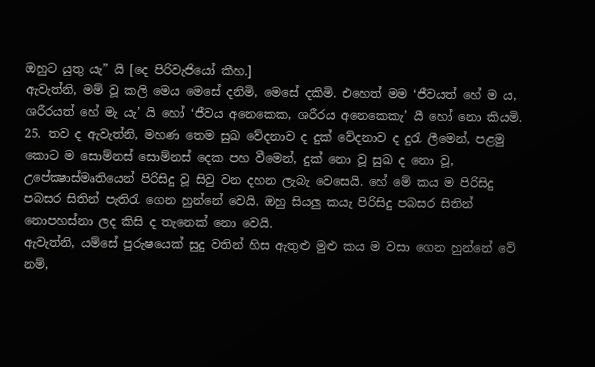ඔහුට යුතු යැ” යි [දෙ පිරිවැජියෝ කීහ.]
ඇවැත්නි, මම් වූ කලි මෙය මෙසේ දනිමි, මෙසේ දකිමි. එහෙත් මම ‘ජීවයත් හේ ම ය, ශරීරයත් හේ මැ යැ’ යි හෝ ‘ජීවය අනෙකෙක, ශරීරය අනෙකෙකැ’ යී හෝ නො කියමි.
25. තව ද ඇවැත්නි, මහණ තෙම සුඛ වේදනාව ද දුක් වේදනාව ද දුරැ ලීමෙන්, පළමු කොට ම සොම්නස් සොම්නස් දෙක පහ වීමෙන්, දුක් නො වූ සුඛ ද නො වූ, උපේක්‍ෂාස්මෘතියෙන් පිරිසිදු වූ සිවු වන දහන ලැබැ වෙසෙයි. හේ මේ කය ම පිරිසිදු පබසර සිතින් පැතිරැ ගෙන හුන්නේ වෙයි. ඔහු සියලු කයැ පිරිසිදු පබසර සිතින් නොපහස්නා ලද කිසි ද තැනෙක් නො වෙයි.
ඇවැත්නි, යම්සේ පුරුෂයෙක් සුදු වතින් හිස ඇතුළු මුළු කය ම වසා ගෙන හුන්නේ වේ නම්,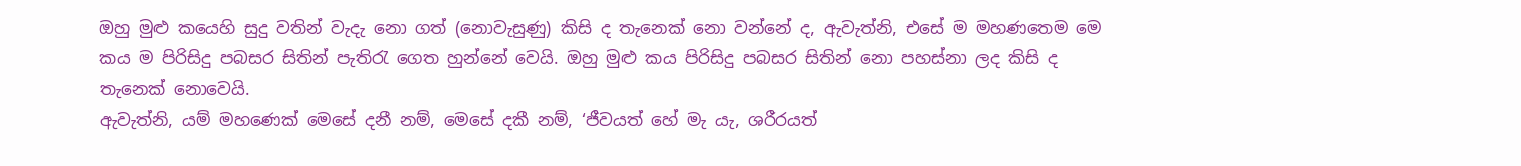ඔහු මුළු කයෙහි සුදු වතින් වැදැ නො ගත් (නොවැසුණු) කිසි ද තැනෙක් නො වන්නේ ද, ඇවැත්නි, එසේ ම මහණතෙම මෙ කය ම පිරිසිදු පබසර සිතින් පැතිරැ ගෙත හුන්නේ වෙයි. ඔහු මුළු කය පිරිසිදු පබසර සිතින් නො පහස්නා ලද කිසි ද තැනෙක් නොවෙයි.
ඇවැත්නි, යම් මහණෙක් මෙසේ දනී නම්, මෙසේ දකී නම්, ‘ජීවයත් හේ මැ යැ, ශරීරයත්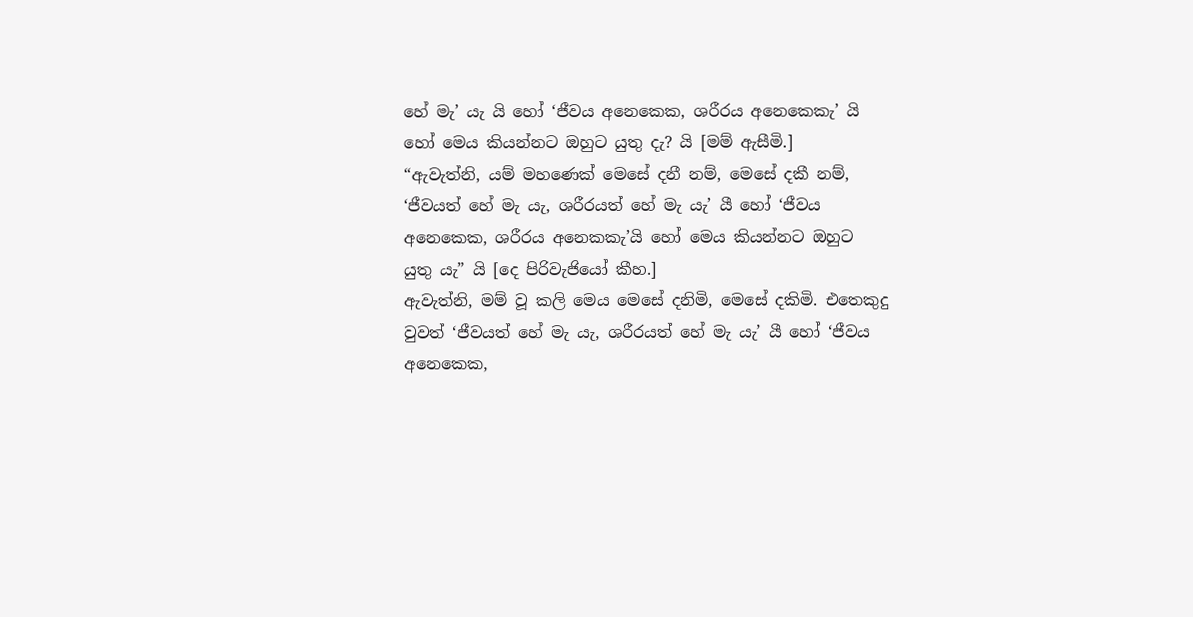හේ මැ’ යැ යි හෝ ‘ජීවය අනෙකෙක, ශරීරය අනෙකෙකැ’ යි හෝ මෙය කියන්නට ඔහුට යුතු දැ? යි [මම් ඇසීමි.]
“ඇවැත්නි, යම් මහණෙක් මෙසේ දනී නම්, මෙසේ දකී නම්, ‘ජීවයත් හේ මැ යැ, ශරීරයත් හේ මැ යැ’ යී හෝ ‘ජීවය අනෙකෙක, ශරීරය අනෙකකැ’යි හෝ මෙය කියන්නට ඔහුට යුතු යැ” යි [දෙ පිරිවැජියෝ කීහ.]
ඇවැත්නි, මම් වූ කලි මෙය මෙසේ දනිමි, මෙසේ දකිමි. එතෙකුදු වුවත් ‘ජීවයත් හේ මැ යැ, ශරීරයත් හේ මැ යැ’ යී හෝ ‘ජීවය අනෙකෙක,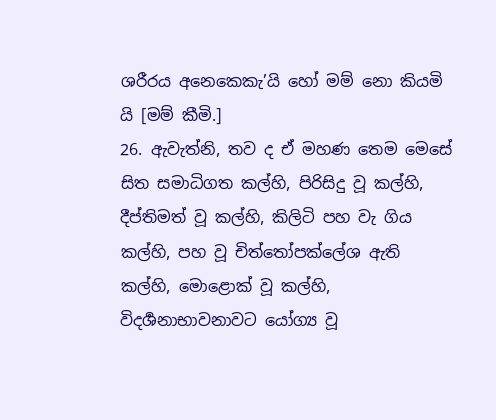ශරීරය අනෙකෙකැ’යි හෝ මම් නො කියමි යි [මම් කීමි.]
26. ඇවැත්නි, තව ද ඒ මහණ තෙම මෙසේ සිත සමාධිගත කල්හි, පිරිසිදු වූ කල්හි, දීප්තිමත් වූ කල්හි, කිලිටි පහ වැ ගිය කල්හි, පහ වූ චිත්තෝපක්ලේශ ඇති කල්හි, මොළොක් වූ කල්හි, විදර්‍ශනාභාවනාවට යෝග්‍ය වූ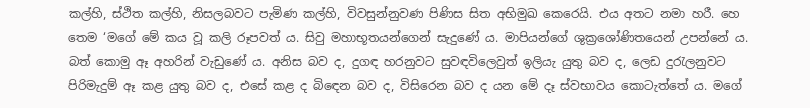කල්හි, ස්ථිත කල්හි, නිසලබවට පැමිණ කල්හි, විවසුන්නුවණ පිණිස සිත අභිමුඛ කෙරෙයි. එය අතට නමා හරී. හෙ තෙම ‘මගේ මේ කය වූ කලි රූපවත් ය. සිවු මහාභූතයන්ගෙන් සැදුණේ ය. මාපියන්ගේ ශුක්‍රශෝණිතයෙන් උපන්නේ ය. බත් කොමු ඈ අහරින් වැඩුණේ ය. අනිස බව ද, දුගඳ හරනුවට සුවඳවිලෙවුත් ඉලියැ යුතු බව ද, ලෙඩ දුරැලනුවට පිරිමැදුම් ඈ කළ යුතු බව ද, එසේ කළ ද බිඳෙන බව ද, විසිරෙන බව ද යන මේ දෑ ස්වභාවය කොටැත්තේ ය. මගේ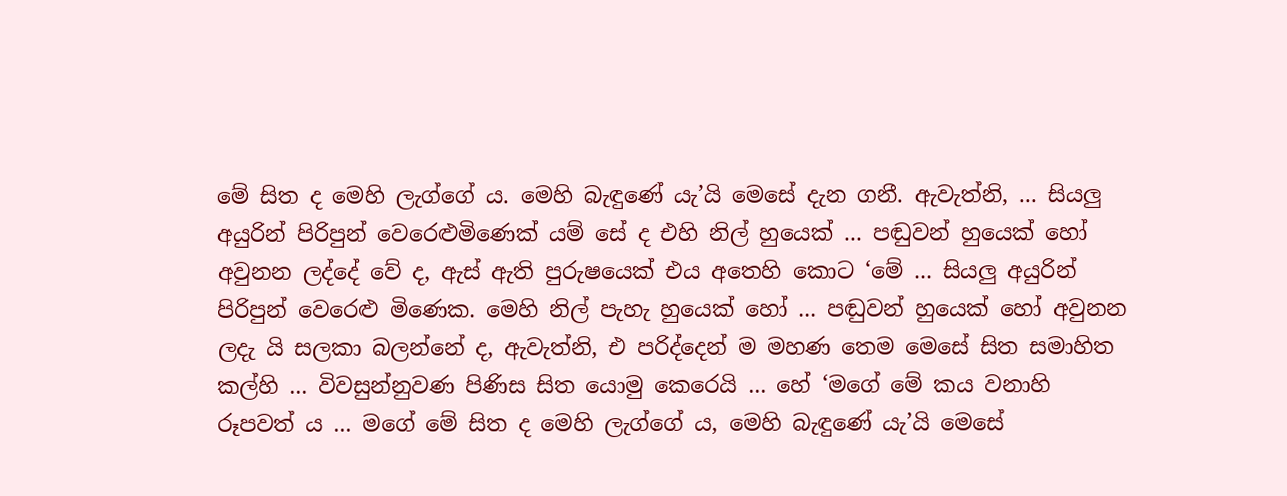මේ සිත ද මෙහි ලැග්ගේ ය. මෙහි බැඳුණේ යැ’යි මෙසේ දැන ගනී. ඇවැත්නි, ... සියලු අයුරින් පිරිපුන් වෙරෙළුමිණෙක් යම් සේ ද එහි නිල් හුයෙක් ... පඬුවන් හුයෙක් හෝ අවුනන ලද්දේ වේ ද, ඇස් ඇති පුරුෂයෙක් එය අතෙහි කොට ‘මේ ... සියලු අයුරින් පිරිපුන් වෙරෙළු මිණෙක. මෙහි නිල් පැහැ හුයෙක් හෝ ... පඬුවන් හුයෙක් හෝ අවුනන ලදැ යි සලකා බලන්නේ ද, ඇවැත්නි, එ පරිද්දෙන් ම මහණ තෙම මෙසේ සිත සමාහිත කල්හි ... විවසුන්නුවණ පිණිස සිත යොමු කෙරෙයි ... හේ ‘මගේ මේ කය වනාහි රූපවත් ය ... මගේ මේ සිත ද මෙහි ලැග්ගේ ය, මෙහි බැඳුණේ යැ’යි මෙසේ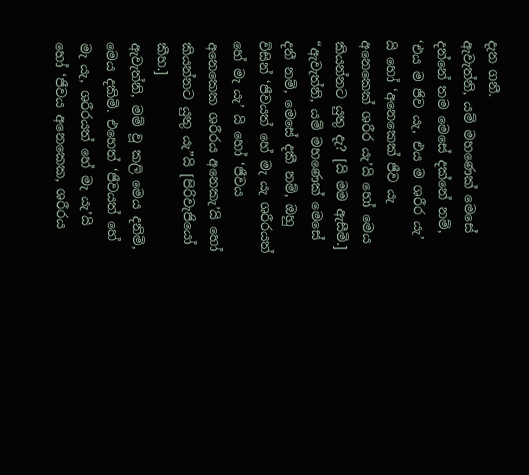දැන ගනී.
ඇවැත්නි, යම් මහණෙක් මෙසේ දන්නේ තම මෙසේ දක්නේ නම්, ‘එය ම ජිව යැ, එය ම ශරීර යැ’ යි හෝ ‘අනෙකෙක් ජීව යැ අනෙකෙක් ශරීර යැ’යි හෝ මෙය කියන්නට යුතු දැ? [යි මම ඇසීමි.]
“ඇවැත්නි, යම් මහණෙක් මෙසේ දනී නම්, මෙසේ දකී නම්, ඔහු විසින් ‘ජීවයත් හේ මැ යැ ශරීරයත් හේ මැ යැ’ යි හෝ ‘ජීවය අනෙකෙක ශරීරය අනෙකැ’යි හෝ කියන්නට යුතු යැ”යි [පිරිවැජියෝ කීහ.]
ඇවැත්නි, මම් වූ කලි මෙය දනිමි, මෙය දකිමි. එහෙත් ‘ජීවයත් හේ මැ යැ, ශරීරයත් හේ මැ යැ’යි හෝ ‘ජීවය අනෙකෙක, ශරීරය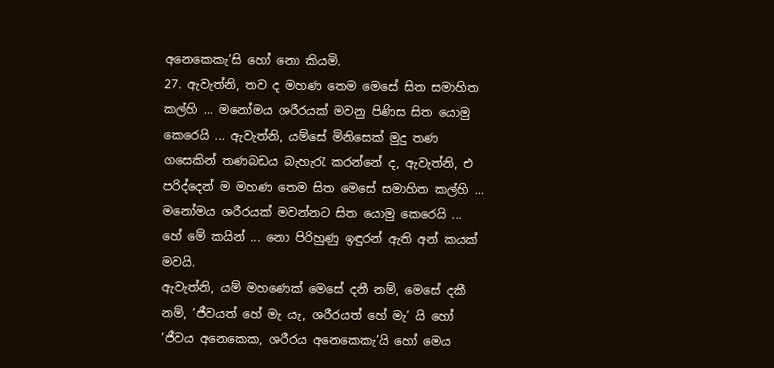අනෙකෙකැ’සි හෝ නො කියමි.
27. ඇවැත්නි, තව ද මහණ තෙම මෙසේ සිත සමාහිත කල්හි ... මනෝමය ශරීරයක් මවනු පිණිස සිත යොමු කෙරෙයි ... ඇවැත්නි, යම්සේ මිනිසෙක් මුදු තණ ගසෙකින් තණබඩය බැහැරැ කරන්නේ ද, ඇවැත්නි, එ පරිද්දෙන් ම මහණ තෙම සිත මෙසේ සමාහිත කල්හි ... මනෝමය ශරීරයක් මවන්නට සිත යොමු කෙරෙයි ... හේ මේ කයින් ... නො පිරිහුණු ඉඳුරන් ඇති අන් කයක් මවයි.
ඇවැත්නි, යම් මහණෙක් මෙසේ දනී නම්, මෙසේ දකී නම්, ‘ජීවයත් හේ මැ යැ, ශරීරයත් හේ මැ’ යි හෝ ‘ජීවය අනෙකෙක, ශරීරය අනෙකෙකැ’යි හෝ මෙය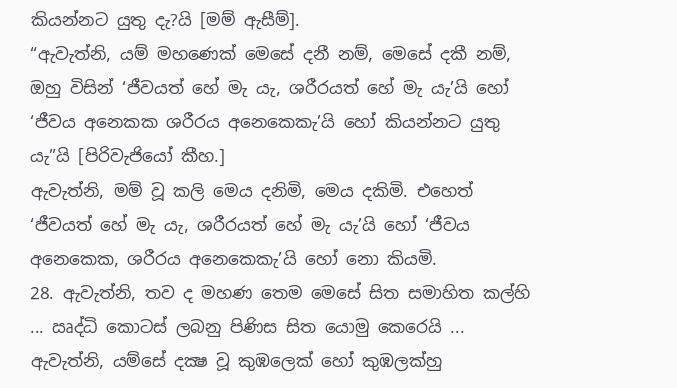කියන්නට යුතු දැ?යි [මම් ඇසීම්].
“ඇවැත්නි, යම් මහණෙක් මෙසේ දනී නම්, මෙසේ දකී නම්, ඔහු විසින් ‘ජීවයත් හේ මැ යැ, ශරීරයත් හේ මැ යැ’යි හෝ ‘ජීවය අනෙකක ශරීරය අනෙකෙකැ’යි හෝ කියන්නට යුතු යැ”යි [පිරිවැජියෝ කීහ.]
ඇවැත්නි, මම් වූ කලි මෙය දනිමි, මෙය දකිමි. එහෙත් ‘ජීවයත් හේ මැ යැ, ශරීරයත් හේ මැ යැ’යි හෝ ‘ජීවය අනෙකෙක, ශරීරය අනෙකෙකැ’යි හෝ නො කියමි.
28. ඇවැත්නි, තව ද මහණ තෙම මෙසේ සිත සමාහිත කල්හි ... ඍද්ධි කොටස් ලබනු පිණිස සිත යොමු කෙරෙයි ... ඇවැත්නි, යම්සේ දක්‍ෂ වූ කුඹලෙක් හෝ කුඹලක්හු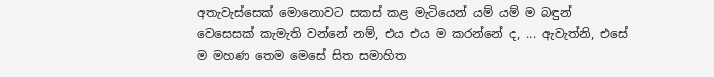අතැවැස්සෙක් මොනොවට සකස් කළ මැටියෙන් යම් යම් ම බඳුන් වෙසෙසක් කැමැති වන්නේ නම්, එය එය ම කරන්නේ ද, ... ඇවැත්නි, එසේ ම මහණ තෙම මෙසේ සිත සමාහිත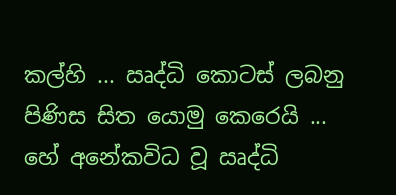කල්හි ... ඍද්ධි කොටස් ලබනු පිණිස සිත යොමු කෙරෙයි ... හේ අනේකවිධ වූ ඍද්ධි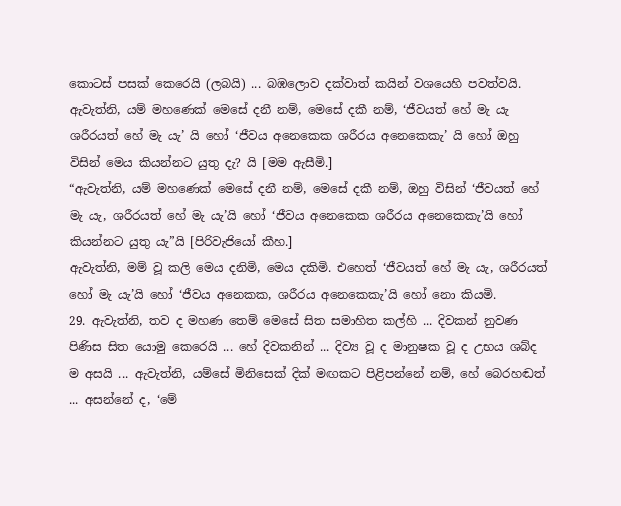කොටස් පසක් කෙරෙයි (ලබයි) ... බඹලොව දක්වාත් කයින් වශයෙහි පවත්වයි.
ඇවැත්නි, යම් මහණෙක් මෙසේ දනී නම්, මෙසේ දකී නම්, ‘ජීවයත් හේ මැ යැ ශරීරයත් හේ මැ යැ’ යි හෝ ‘ජීවය අනෙකෙක ශරීරය අනෙකෙකැ’ යි හෝ ඔහු විසින් මෙය කියන්නට යුතු දැ? යි [මම ඇසීමි.]
“ඇවැත්නි, යම් මහණෙක් මෙසේ දනී නම්, මෙසේ දකී නම්, ඔහු විසින් ‘ජීවයත් හේ මැ යැ, ශරීරයත් හේ මැ යැ’යි හෝ ‘ජීවය අනෙකෙක ශරීරය අනෙකෙකැ’යි හෝ කියන්නට යුතු යැ”යි [පිරිවැජියෝ කීහ.]
ඇවැත්නි, මම් වූ කලි මෙය දනිමි, මෙය දකිමි. එහෙත් ‘ජීවයත් හේ මැ යැ, ශරීරයත් හෝ මැ යැ’යි හෝ ‘ජීවය අනෙකක, ශරීරය අනෙකෙකැ’යි හෝ නො කියමි.
29. ඇවැත්නි, තව ද මහණ තෙම් මෙසේ සිත සමාහිත කල්හි ... දිවකන් නුවණ පිණිස සිත යොමු කෙරෙයි ... හේ දිවකනින් ... දිව්‍ය වූ ද මානුෂක වූ ද උභය ශබ්ද ම අසයි ... ඇවැත්නි, යම්සේ මිනිසෙක් දික් මඟකට පිළිපන්නේ නම්, හේ බෙරහඬත් ... අසන්නේ ද, ‘මේ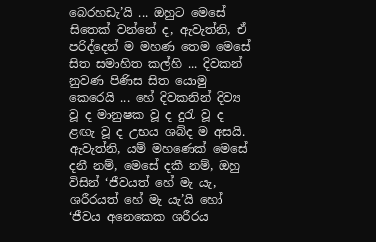බෙරහඩැ’යි ... ඔහුට මෙසේ සිතෙක් වන්නේ ද, ඇවැත්නි, ඒ පරිද්දෙන් ම මහණ තෙම මෙසේ සිත සමාහිත කල්හි ... දිවකන් නුවණ පිණිස සිත යොමු කෙරෙයි ... හේ දිවකනින් දිව්‍ය වූ ද මානුෂක වූ ද දුරැ වූ ද ළඟැ වූ ද උභය ශබ්ද ම අසයි.
ඇවැත්නි, යම් මහණෙක් මෙසේ දනී නම්, මෙසේ දකී නම්, ඔහු විසින් ‘ජීවයත් හේ මැ යැ, ශරීරයත් හේ මැ යැ’යි හෝ ‘ජීවය අනෙකෙක ශරීරය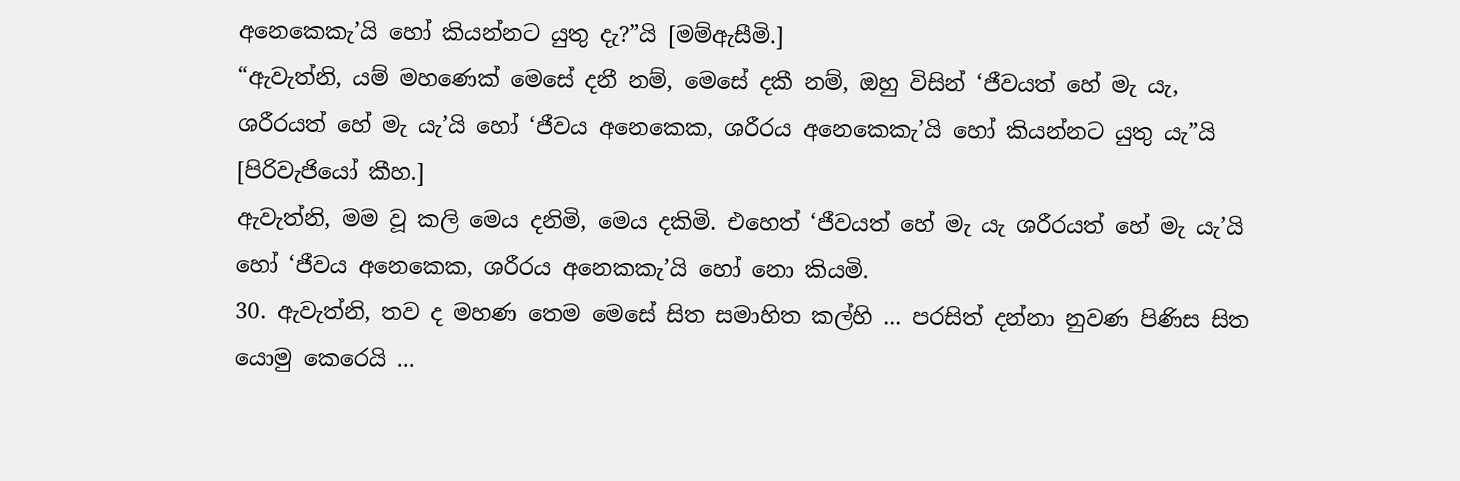අනෙකෙකැ’යි හෝ කියන්නට යුතු දැ?”යි [මම්ඇසීමි.]
“ඇවැත්නි, යම් මහණෙක් මෙසේ දනී නම්, මෙසේ දකී නම්, ඔහු විසින් ‘ජීවයත් හේ මැ යැ, ශරීරයත් හේ මැ යැ’යි හෝ ‘ජීවය අනෙකෙක, ශරීරය අනෙකෙකැ’යි හෝ කියන්නට යුතු යැ”යි [පිරිවැජියෝ කීහ.]
ඇවැත්නි, මම වූ කලි මෙය දනිමි, මෙය දකිමි. එහෙත් ‘ජීවයත් හේ මැ යැ ශරීරයත් හේ මැ යැ’යි හෝ ‘ජීවය අනෙකෙක, ශරීරය අනෙකකැ’යි හෝ නො කියමි.
30. ඇවැත්නි, තව ද මහණ තෙම මෙසේ සිත සමාහිත කල්හි ... පරසිත් දන්නා නුවණ පිණිස සිත යොමු කෙරෙයි ...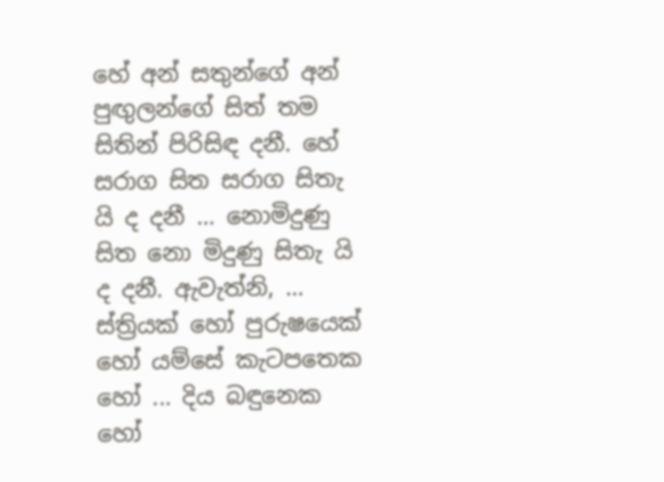හේ අන් සතුන්ගේ අන් පුඟුලන්ගේ සිත් තම සිතින් පිරිසිඳ දනී. හේ සරාග සිත සරාග සිතැ යි ද දනී ... නොමිදුණු සිත නො මිදුණු සිතැ යි ද දනී. ඇවැත්නි, ... ස්ත්‍රියක් හෝ පුරුෂයෙක් හෝ යම්සේ කැටපතෙක හෝ ... දිය බඳුනෙක හෝ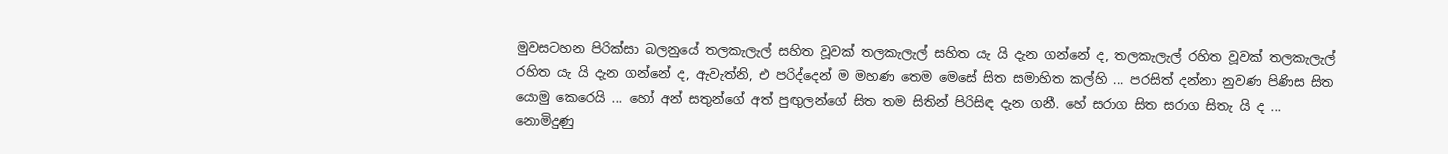මුවසටහන පිරික්සා බලනුයේ තලකැලැල් සහිත වූවක් තලකැලැල් සහිත යැ යි දැන ගන්නේ ද, තලකැලැල් රහිත වූවක් තලකැලැල් රහිත යැ යි දැන ගන්නේ ද, ඇවැත්නි, එ පරිද්දෙන් ම මහණ තෙම මෙසේ සිත සමාහිත කල්හි ... පරසිත් දන්නා නුවණ පිණිස සිත යොමු කෙරෙයි ... හෝ අන් සතුන්ගේ අත් පුඟුලන්ගේ සිත තම සිතින් පිරිසිඳ දැන ගනී. හේ සරාග සිත සරාග සිතැ යි ද ... නොමිදුණු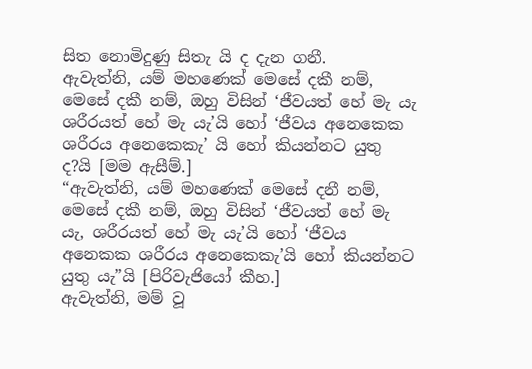සිත නොමිදුණු සිතැ යි ද දැන ගනී.
ඇවැත්නි, යම් මහණෙක් මෙසේ දකී නම්, මෙසේ දකී නම්, ඔහු විසින් ‘ජීවයත් හේ මැ යැ ශරීරයත් හේ මැ යැ’යි හෝ ‘ජීවය අනෙකෙක ශරීරය අනෙකෙකැ’ යි හෝ කියන්නට යුතු ද?යි [මම ඇසීම්.]
“ඇවැත්නි, යම් මහණෙක් මෙසේ දනී නම්, මෙසේ දකී නම්, ඔහු විසින් ‘ජීවයත් හේ මැ යැ, ශරීරයත් හේ මැ යැ’යි හෝ ‘ජීවය අනෙකක ශරීරය අනෙකෙකැ’යි හෝ කියන්නට යුතු යැ”යි [පිරිවැජියෝ කීහ.]
ඇවැත්නි, මම් වූ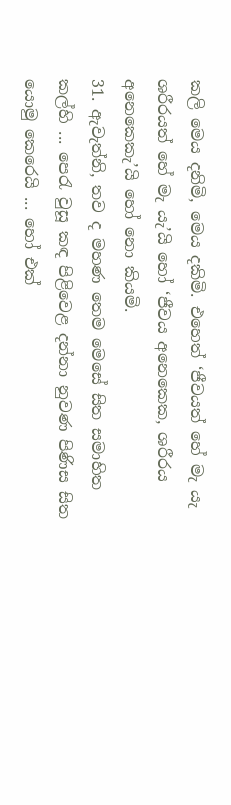කලි මෙය දනිමි, මෙය දකිමි. එහෙත් ‘ජීවයත් හේ මැ යැ ශරීරයත් හේ මැ යැ’යි හෝ ‘ජීවය අනෙකෙක, ශරීරය අනෙකෙකැ’යි හෝ නො කියමි.
31. ඇවැත්නි, තව ද මහණ තෙම මෙසේ සිත සමාහිත කල්හි ... පෙරැ වුසූ කඳ පිළිවෙළ දන්නා නුවණ පිණිස සිත යොමු කෙරෙයි ... හෝ එක්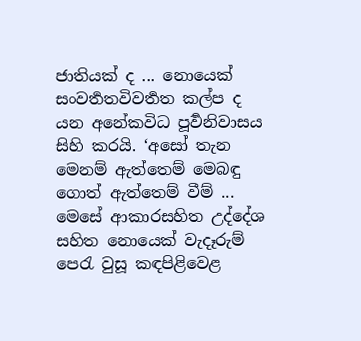ජාතියක් ද ... නොයෙක් සංවර්‍තතවිවර්‍තත කල්ප ද යන අනේකවිධ පූර්‍වනිවාසය සිහි කරයි. ‘අසෝ තැන මෙනම් ඇත්තෙම් මෙබඳු ගොත් ඇත්තෙම් වීම් ... මෙසේ ආකාරසහිත උද්දේශ සහිත නොයෙක් වැදෑරුම් පෙරැ වුසූ කඳපිළිවෙළ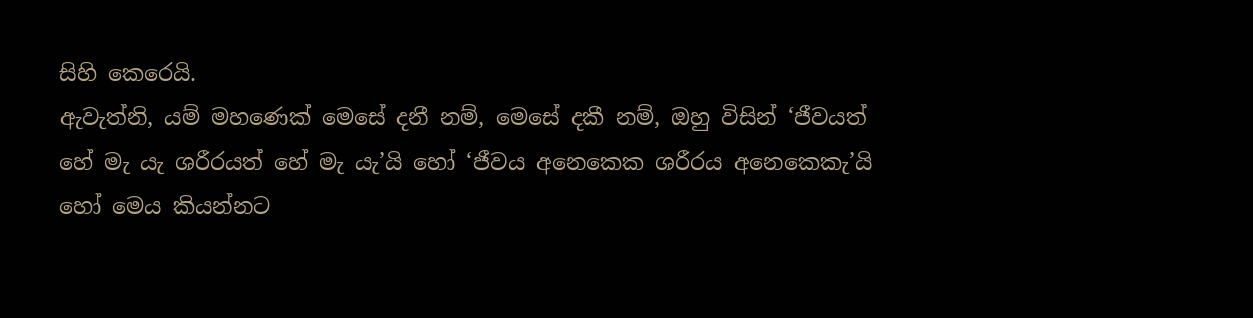සිහි කෙරෙයි.
ඇවැත්නි, යම් මහණෙක් මෙසේ දනී නම්, මෙසේ දකී නම්, ඔහු විසින් ‘ජීවයත් හේ මැ යැ ශරීරයත් හේ මැ යැ’යි හෝ ‘ජීවය අනෙකෙක ශරීරය අනෙකෙකැ’යි හෝ මෙය කියන්නට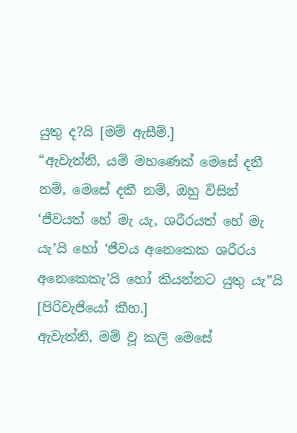යුතු ද?යි [මම් ඇසීම්.]
“ඇවැත්නි, යම් මහණෙක් මෙසේ දනී නම්, මෙසේ දකී නම්, ඔහු විසින් ‘ජීවයත් හේ මැ යැ, ශරීරයත් හේ මැ යැ’යි හෝ ‘ජීවය අනෙකෙක ශරීරය අනෙකෙකැ’යි හෝ කියන්නට යුතු යැ”යි [පිරිවැජියෝ කීහ.]
ඇවැත්නි, මම් වූ කලි මෙසේ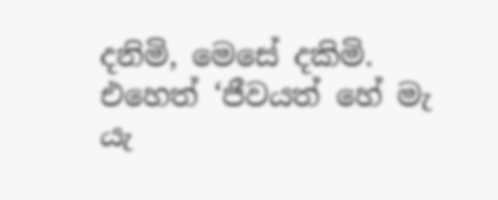දනිමි, මෙසේ දකිමි. එහෙත් ‘ජීවයත් හේ මැ යැ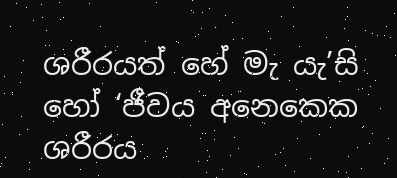ශරීරයත් හේ මැ යැ’සි හෝ ‘ජීවය අනෙකෙක ශරීරය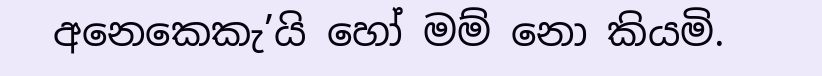අනෙකෙකැ’යි හෝ මම් නො කියමි.